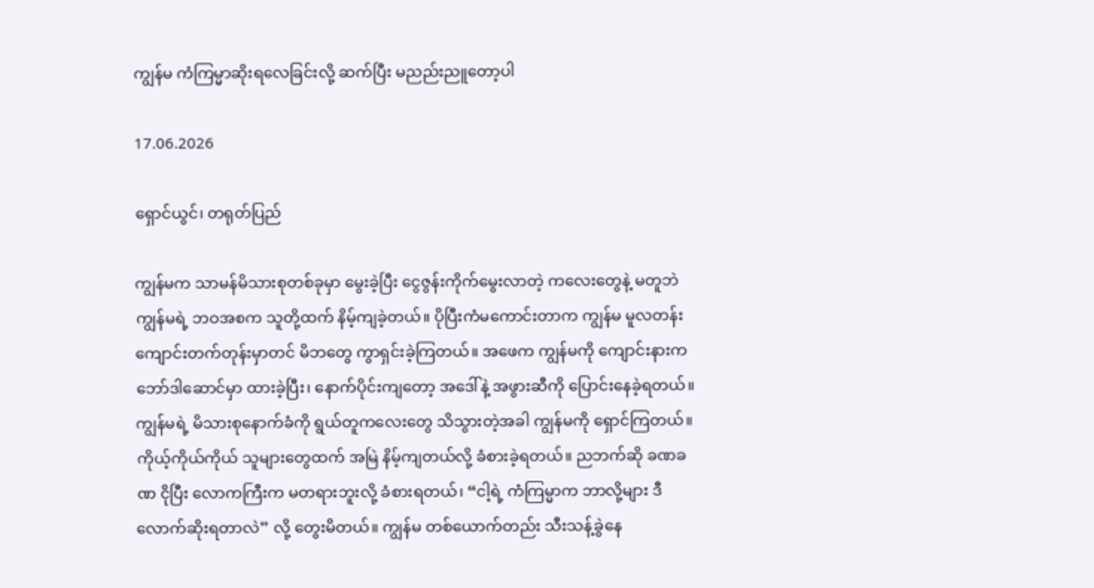ကျွန်မ ကံကြမ္မာဆိုးရလေခြင်းလို့ ဆက်ပြီး မညည်းညူတော့ပါ

17.06.2026

ရှောင်ယွင်၊ တရုတ်ပြည်

ကျွန်မက သာမန်မိသားစုတစ်ခုမှာ မွေးခဲ့ပြီး ငွေဇွန်းကိုက်မွေးလာတဲ့ ကလေးတွေနဲ့ မတူဘဲ ကျွန်မရဲ့ ဘဝအစက သူတို့ထက် နိမ့်ကျခဲ့တယ်။ ပိုပြီးကံမကောင်းတာက ကျွန်မ မူလတန်းကျောင်းတက်တုန်းမှာတင် မိဘတွေ ကွာရှင်းခဲ့ကြတယ်။ အဖေက ကျွန်မကို ကျောင်းနားက ဘော်ဒါဆောင်မှာ ထားခဲ့ပြီး၊ နောက်ပိုင်းကျတော့ အဒေါ်နဲ့ အဖွားဆီကို ပြောင်းနေခဲ့ရတယ်။ ကျွန်မရဲ့ မိသားစုနောက်ခံကို ရွယ်တူကလေးတွေ သိသွားတဲ့အခါ ကျွန်မကို ရှောင်ကြတယ်။ ကိုယ့်ကိုယ်ကိုယ် သူများတွေထက် အမြဲ နိမ့်ကျတယ်လို့ ခံစားခဲ့ရတယ်။ ညဘက်ဆို ခဏခဏ ငိုပြီး လောကကြီးက မတရားဘူးလို့ ခံစားရတယ်၊ “ငါ့ရဲ့ ကံကြမ္မာက ဘာလို့များ ဒီလောက်ဆိုးရတာလဲ” လို့ တွေးမိတယ်။ ကျွန်မ တစ်ယောက်တည်း သီးသန့်ခွဲနေ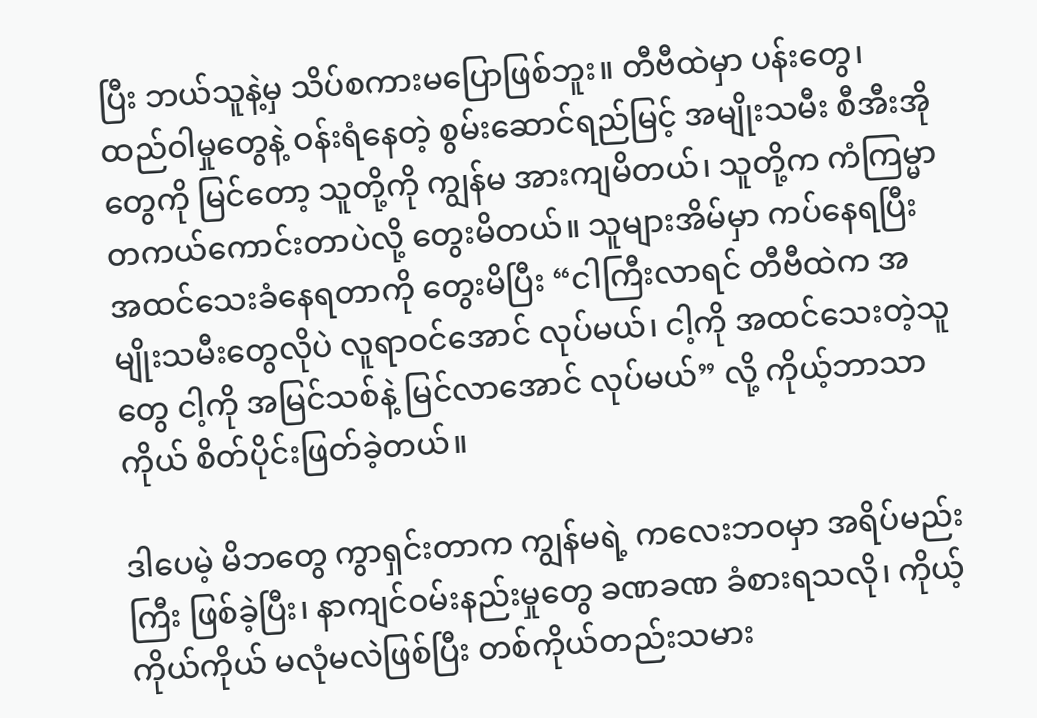ပြီး ဘယ်သူနဲ့မှ သိပ်စကားမပြောဖြစ်ဘူး။ တီဗီထဲမှာ ပန်းတွေ၊ ထည်ဝါမှုတွေနဲ့ ဝန်းရံနေတဲ့ စွမ်းဆောင်ရည်မြင့် အမျိုးသမီး စီအီးအိုတွေကို မြင်တော့ သူတို့ကို ကျွန်မ အားကျမိတယ်၊ သူတို့က ကံကြမ္မာ တကယ်ကောင်းတာပဲလို့ တွေးမိတယ်။ သူများအိမ်မှာ ကပ်နေရပြီး အထင်သေးခံနေရတာကို တွေးမိပြီး “ငါကြီးလာရင် တီဗီထဲက အမျိုးသမီးတွေလိုပဲ လူရာဝင်အောင် လုပ်မယ်၊ ငါ့ကို အထင်သေးတဲ့သူတွေ ငါ့ကို အမြင်သစ်နဲ့ မြင်လာအောင် လုပ်မယ်” လို့ ကိုယ့်ဘာသာကိုယ် စိတ်ပိုင်းဖြတ်ခဲ့တယ်။

ဒါပေမဲ့ မိဘတွေ ကွာရှင်းတာက ကျွန်မရဲ့ ကလေးဘဝမှာ အရိပ်မည်းကြီး ဖြစ်ခဲ့ပြီး၊ နာကျင်ဝမ်းနည်းမှုတွေ ခဏခဏ ခံစားရသလို၊ ကိုယ့်ကိုယ်ကိုယ် မလုံမလဲဖြစ်ပြီး တစ်ကိုယ်တည်းသမား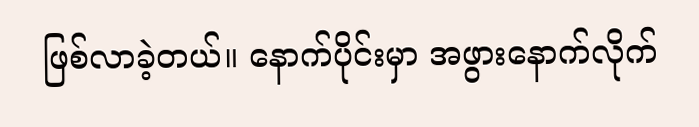ဖြစ်လာခဲ့တယ်။ နောက်ပိုင်းမှာ အဖွားနောက်လိုက်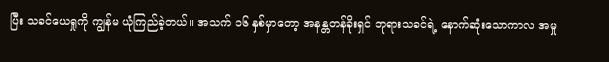ပြီး သခင်ယေရှုကို ကျွန်မ ယုံကြည်ခဲ့တယ်။ အသက် ၁၆ နှစ်မှာတော့ အနန္တတန်ခိုးရှင် ဘုရားသခင်ရဲ့ နောက်ဆုံးသောကာလ အမှု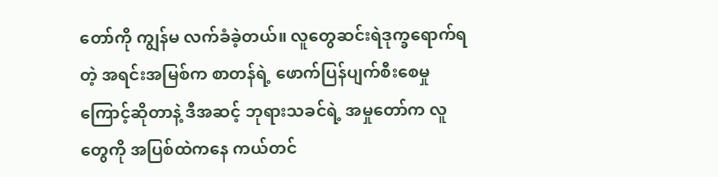တော်ကို ကျွန်မ လက်ခံခဲ့တယ်။ လူတွေဆင်းရဲဒုက္ခရောက်ရတဲ့ အရင်းအမြစ်က စာတန်ရဲ့ ဖောက်ပြန်ပျက်စီးစေမှုကြောင့်ဆိုတာနဲ့ ဒီအဆင့် ဘုရားသခင်ရဲ့ အမှုတော်က လူတွေကို အပြစ်ထဲကနေ ကယ်တင်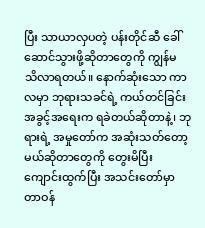ပြီး သာယာလှပတဲ့ ပန်းတိုင်ဆီ ခေါ်ဆောင်သွားဖို့ဆိုတာတွေကို ကျွန်မ သိလာရတယ်။ နောက်ဆုံးသော ကာလမှာ ဘုရားသခင်ရဲ့ ကယ်တင်ခြင်း အခွင့်အရေးက ရခဲတယ်ဆိုတာနဲ့၊ ဘုရားရဲ့ အမှုတော်က အဆုံးသတ်တော့မယ်ဆိုတာတွေကို တွေးမိပြီး ကျောင်းထွက်ပြီး အသင်းတော်မှာ တာဝန်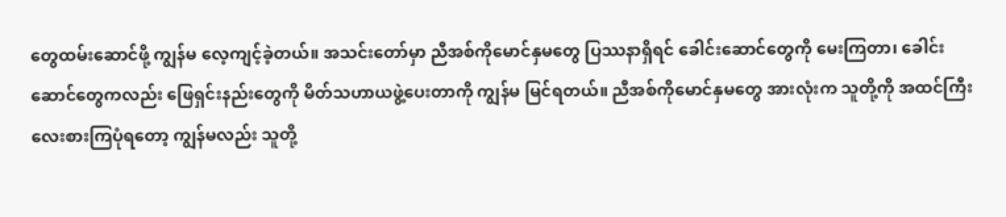တွေထမ်းဆောင်ဖို့ ကျွန်မ လေ့ကျင့်ခဲ့တယ်။ အသင်းတော်မှာ ညီအစ်ကိုမောင်နှမတွေ ပြဿနာရှိရင် ခေါင်းဆောင်တွေကို မေးကြတာ၊ ခေါင်းဆောင်တွေကလည်း ဖြေရှင်းနည်းတွေကို မိတ်သဟာယဖွဲ့ပေးတာကို ကျွန်မ မြင်ရတယ်။ ညီအစ်ကိုမောင်နှမတွေ အားလုံးက သူတို့ကို အထင်ကြီးလေးစားကြပုံရတော့ ကျွန်မလည်း သူတို့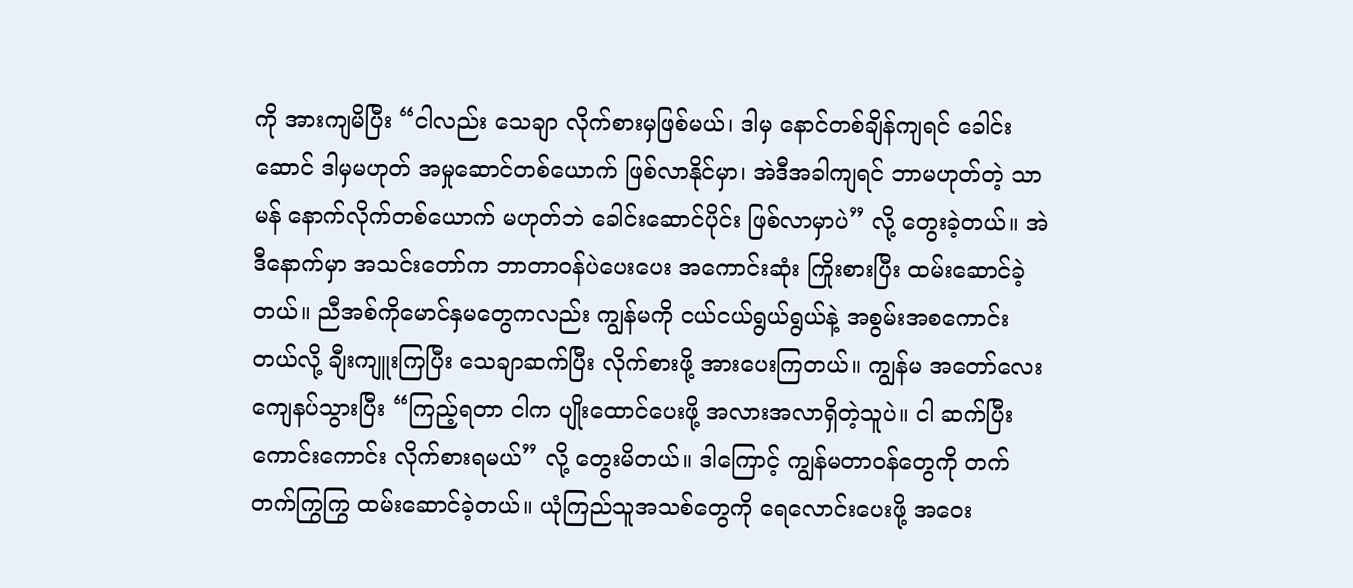ကို အားကျမိပြီး “ငါလည်း သေချာ လိုက်စားမှဖြစ်မယ်၊ ဒါမှ နောင်တစ်ချိန်ကျရင် ခေါင်းဆောင် ဒါမှမဟုတ် အမှုဆောင်တစ်ယောက် ဖြစ်လာနိုင်မှာ၊ အဲဒီအခါကျရင် ဘာမဟုတ်တဲ့ သာမန် နောက်လိုက်တစ်ယောက် မဟုတ်ဘဲ ခေါင်းဆောင်ပိုင်း ဖြစ်လာမှာပဲ” လို့ တွေးခဲ့တယ်။ အဲဒီနောက်မှာ အသင်းတော်က ဘာတာဝန်ပဲပေးပေး အကောင်းဆုံး ကြိုးစားပြီး ထမ်းဆောင်ခဲ့တယ်။ ညီအစ်ကိုမောင်နှမတွေကလည်း ကျွန်မကို ငယ်ငယ်ရွယ်ရွယ်နဲ့ အစွမ်းအစကောင်းတယ်လို့ ချီးကျူးကြပြီး သေချာဆက်ပြီး လိုက်စားဖို့ အားပေးကြတယ်။ ကျွန်မ အတော်လေး ကျေနပ်သွားပြီး “ကြည့်ရတာ ငါက ပျိုးထောင်ပေးဖို့ အလားအလာရှိတဲ့သူပဲ။ ငါ ဆက်ပြီး ကောင်းကောင်း လိုက်စားရမယ်” လို့ တွေးမိတယ်။ ဒါကြောင့် ကျွန်မတာဝန်တွေကို တက်တက်ကြွကြွ ထမ်းဆောင်ခဲ့တယ်။ ယုံကြည်သူအသစ်တွေကို ရေလောင်းပေးဖို့ အဝေး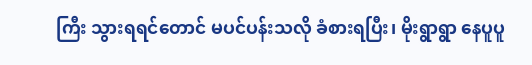ကြီး သွားရရင်တောင် မပင်ပန်းသလို ခံစားရပြီး၊ မိုးရွာရွာ နေပူပူ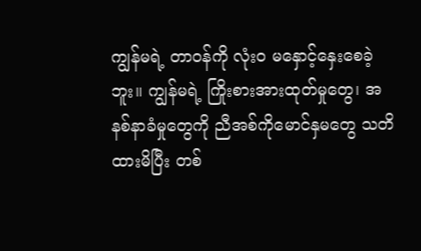ကျွန်မရဲ့ တာဝန်ကို လုံးဝ မနှောင့်နှေးစေခဲ့ဘူး။ ကျွန်မရဲ့ ကြိုးစားအားထုတ်မှုတွေ၊ အနစ်နာခံမှုတွေကို ညီအစ်ကိုမောင်နှမတွေ သတိထားမိပြီး တစ်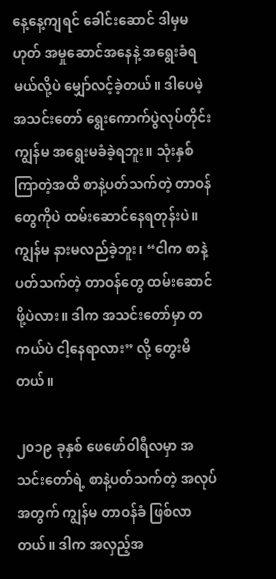နေ့နေ့ကျရင် ခေါင်းဆောင် ဒါမှမဟုတ် အမှုဆောင်အနေနဲ့ အရွေးခံရမယ်လို့ပဲ မျှော်လင့်ခဲ့တယ်။ ဒါပေမဲ့ အသင်းတော် ရွေးကောက်ပွဲလုပ်တိုင်း ကျွန်မ အရွေးမခံခဲ့ရဘူး။ သုံးနှစ်ကြာတဲ့အထိ စာနဲ့ပတ်သက်တဲ့ တာဝန်တွေကိုပဲ ထမ်းဆောင်နေရတုန်းပဲ။ ကျွန်မ နားမလည်ခဲ့ဘူး၊ “ငါက စာနဲ့ပတ်သက်တဲ့ တာဝန်တွေ ထမ်းဆောင်ဖို့ပဲလား။ ဒါက အသင်းတော်မှာ တကယ်ပဲ ငါ့နေရာလား” လို့ တွေးမိတယ်။

၂၀၁၉ ခုနှစ် ဖေဖော်ဝါရီလမှာ အသင်းတော်ရဲ့ စာနဲ့ပတ်သက်တဲ့ အလုပ်အတွက် ကျွန်မ တာဝန်ခံ ဖြစ်လာတယ်။ ဒါက အလှည့်အ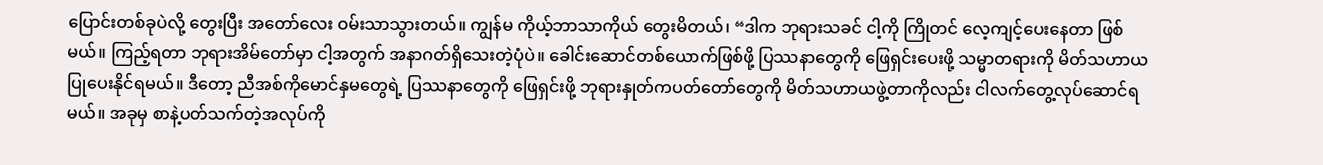ပြောင်းတစ်ခုပဲလို့ တွေးပြီး အတော်လေး ဝမ်းသာသွားတယ်။ ကျွန်မ ကိုယ့်ဘာသာကိုယ် တွေးမိတယ်၊ “ဒါက ဘုရားသခင် ငါ့ကို ကြိုတင် လေ့ကျင့်ပေးနေတာ ဖြစ်မယ်။ ကြည့်ရတာ ဘုရားအိမ်တော်မှာ ငါ့အတွက် အနာဂတ်ရှိသေးတဲ့ပုံပဲ။ ခေါင်းဆောင်တစ်ယောက်ဖြစ်ဖို့ ပြဿနာတွေကို ဖြေရှင်းပေးဖို့ သမ္မာတရားကို မိတ်သဟာယပြုပေးနိုင်ရမယ်။ ဒီတော့ ညီအစ်ကိုမောင်နှမတွေရဲ့ ပြဿနာတွေကို ဖြေရှင်းဖို့ ဘုရားနှုတ်ကပတ်တော်တွေကို မိတ်သဟာယဖွဲ့တာကိုလည်း ငါလက်တွေ့လုပ်ဆောင်ရမယ်။ အခုမှ စာနဲ့ပတ်သက်တဲ့အလုပ်ကို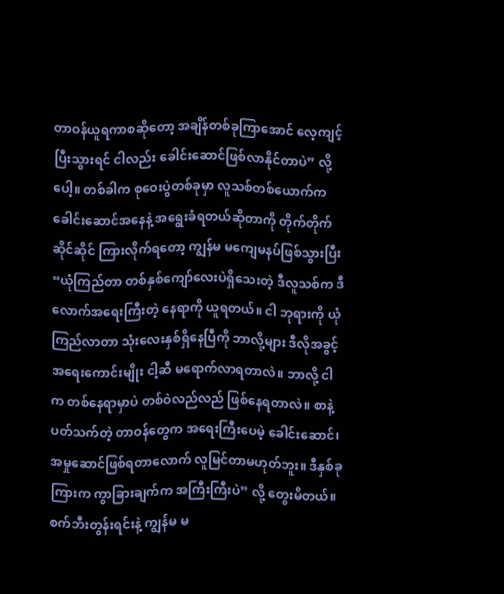တာဝန်ယူရကာစဆိုတော့ အချိန်တစ်ခုကြာအောင် လေ့ကျင့်ပြီးသွားရင် ငါလည်း ခေါင်းဆောင်ဖြစ်လာနိုင်တာပဲ” လို့ပေါ့။ တစ်ခါက စုဝေးပွဲတစ်ခုမှာ လူသစ်တစ်ယောက်က ခေါင်းဆောင်အနေနဲ့ အရွေးခံရတယ်ဆိုတာကို တိုက်တိုက်ဆိုင်ဆိုင် ကြားလိုက်ရတော့ ကျွန်မ မကျေမနပ်ဖြစ်သွားပြီး “ယုံကြည်တာ တစ်နှစ်ကျော်လေးပဲရှိသေးတဲ့ ဒီလူသစ်က ဒီလောက်အရေးကြီးတဲ့ နေရာကို ယူရတယ်။ ငါ ဘုရားကို ယုံကြည်လာတာ သုံးလေးနှစ်ရှိနေပြီကို ဘာလို့များ ဒီလိုအခွင့်အရေးကောင်းမျိုး ငါ့ဆီ မရောက်လာရတာလဲ။ ဘာလို့ ငါက တစ်နေရာမှာပဲ တစ်ဝဲလည်လည် ဖြစ်နေရတာလဲ။ စာနဲ့ပတ်သက်တဲ့ တာဝန်တွေက အရေးကြီးပေမဲ့ ခေါင်းဆောင်၊ အမှုဆောင်ဖြစ်ရတာလောက် လူမြင်တာမဟုတ်ဘူး။ ဒီနှစ်ခုကြားက ကွာခြားချက်က အကြီးကြီးပဲ” လို့ တွေးမိတယ်။ စက်ဘီးတွန်းရင်းနဲ့ ကျွန်မ မ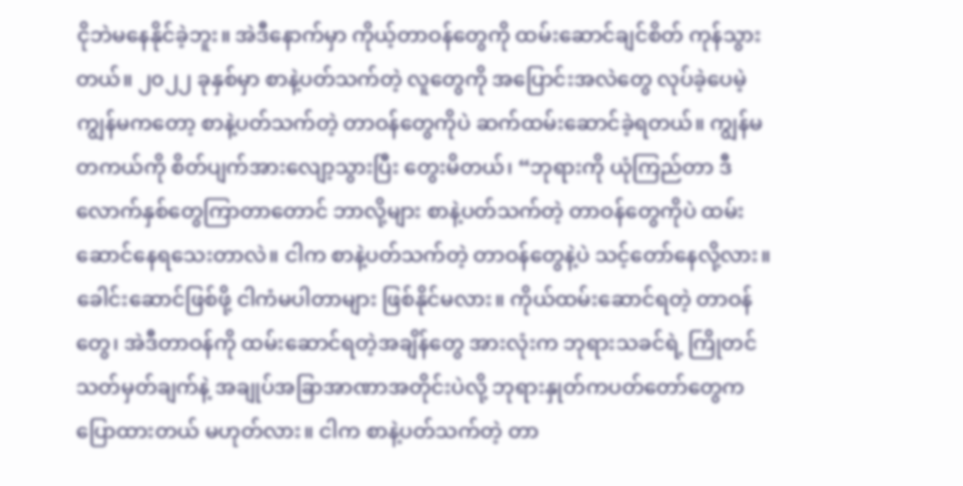ငိုဘဲမနေနိုင်ခဲ့ဘူး။ အဲဒီနောက်မှာ ကိုယ့်တာဝန်တွေကို ထမ်းဆောင်ချင်စိတ် ကုန်သွားတယ်။ ၂၀၂၂ ခုနှစ်မှာ စာနဲ့ပတ်သက်တဲ့ လူတွေကို အပြောင်းအလဲတွေ လုပ်ခဲ့ပေမဲ့ ကျွန်မကတော့ စာနဲ့ပတ်သက်တဲ့ တာဝန်တွေကိုပဲ ဆက်ထမ်းဆောင်ခဲ့ရတယ်။ ကျွန်မ တကယ်ကို စိတ်ပျက်အားလျော့သွားပြီး တွေးမိတယ်၊ “ဘုရားကို ယုံကြည်တာ ဒီလောက်နှစ်တွေကြာတာတောင် ဘာလို့များ စာနဲ့ပတ်သက်တဲ့ တာဝန်တွေကိုပဲ ထမ်းဆောင်နေရသေးတာလဲ။ ငါက စာနဲ့ပတ်သက်တဲ့ တာဝန်တွေနဲ့ပဲ သင့်တော်နေလို့လား။ ခေါင်းဆောင်ဖြစ်ဖို့ ငါကံမပါတာများ ဖြစ်နိုင်မလား။ ကိုယ်ထမ်းဆောင်ရတဲ့ တာဝန်တွေ၊ အဲဒီတာဝန်ကို ထမ်းဆောင်ရတဲ့အချိန်တွေ အားလုံးက ဘုရားသခင်ရဲ့ ကြိုတင်သတ်မှတ်ချက်နဲ့ အချုပ်အခြာအာဏာအတိုင်းပဲလို့ ဘုရားနှုတ်ကပတ်တော်တွေက ပြောထားတယ် မဟုတ်လား။ ငါက စာနဲ့ပတ်သက်တဲ့ တာ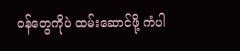ဝန်တွေကိုပဲ ထမ်းဆောင်ဖို့ ကံပါ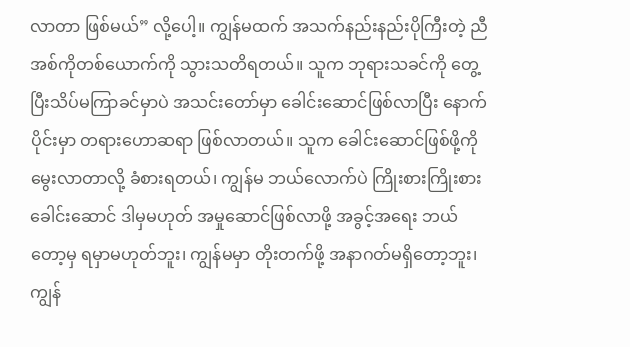လာတာ ဖြစ်မယ်” လို့ပေါ့။ ကျွန်မထက် အသက်နည်းနည်းပိုကြီးတဲ့ ညီအစ်ကိုတစ်ယောက်ကို သွားသတိရတယ်။ သူက ဘုရားသခင်ကို တွေ့ပြီးသိပ်မကြာခင်မှာပဲ အသင်းတော်မှာ ခေါင်းဆောင်ဖြစ်လာပြီး နောက်ပိုင်းမှာ တရားဟောဆရာ ဖြစ်လာတယ်။ သူက ခေါင်းဆောင်ဖြစ်ဖို့ကို မွေးလာတာလို့ ခံစားရတယ်၊ ကျွန်မ ဘယ်လောက်ပဲ ကြိုးစားကြိုးစား ခေါင်းဆောင် ဒါမှမဟုတ် အမှုဆောင်ဖြစ်လာဖို့ အခွင့်အရေး ဘယ်တော့မှ ရမှာမဟုတ်ဘူး၊ ကျွန်မမှာ တိုးတက်ဖို့ အနာဂတ်မရှိတော့ဘူး၊ ကျွန်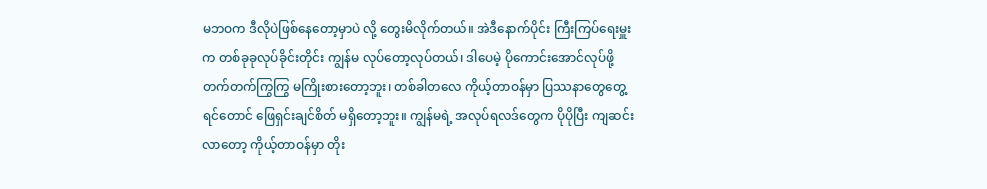မဘဝက ဒီလိုပဲဖြစ်နေတော့မှာပဲ လို့ တွေးမိလိုက်တယ်။ အဲဒီနောက်ပိုင်း ကြီးကြပ်ရေးမှူးက တစ်ခုခုလုပ်ခိုင်းတိုင်း ကျွန်မ လုပ်တော့လုပ်တယ်၊ ဒါပေမဲ့ ပိုကောင်းအောင်လုပ်ဖို့ တက်တက်ကြွကြွ မကြိုးစားတော့ဘူး၊ တစ်ခါတလေ ကိုယ့်တာဝန်မှာ ပြဿနာတွေတွေ့ရင်တောင် ဖြေရှင်းချင်စိတ် မရှိတော့ဘူး။ ကျွန်မရဲ့ အလုပ်ရလဒ်တွေက ပိုပိုပြီး ကျဆင်းလာတော့ ကိုယ့်တာဝန်မှာ တိုး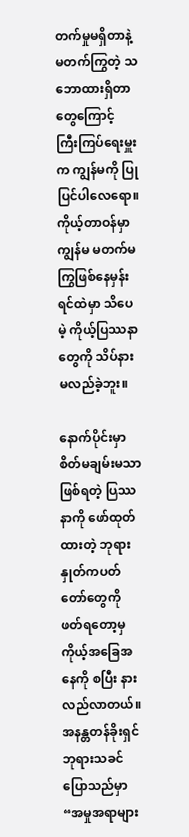တက်မှုမရှိတာနဲ့ မတက်ကြွတဲ့ သဘောထားရှိတာတွေကြောင့် ကြီးကြပ်ရေးမှူးက ကျွန်မကို ပြုပြင်ပါလေရော။ ကိုယ့်တာဝန်မှာ ကျွန်မ မတက်မကြွဖြစ်နေမှန်း ရင်ထဲမှာ သိပေမဲ့ ကိုယ့်ပြဿနာတွေကို သိပ်နားမလည်ခဲ့ဘူး။

နောက်ပိုင်းမှာ စိတ်မချမ်းမသာဖြစ်ရတဲ့ ပြဿနာကို ဖော်ထုတ်ထားတဲ့ ဘုရားနှုတ်ကပတ်တော်တွေကို ဖတ်ရတော့မှ ကိုယ့်အခြေအနေကို စပြီး နားလည်လာတယ်။ အနန္တတန်ခိုးရှင် ဘုရားသခင် ပြောသည်မှာ “အမှုအရာများ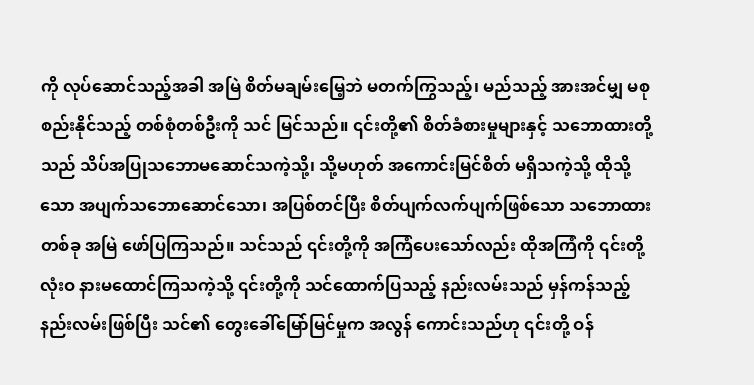ကို လုပ်ဆောင်သည့်အခါ အမြဲ စိတ်မချမ်းမြေ့ဘဲ မတက်ကြွသည့်၊ မည်သည့် အားအင်မျှ မစုစည်းနိုင်သည့် တစ်စုံတစ်ဦးကို သင် မြင်သည်။ ၎င်းတို့၏ စိတ်ခံစားမှုများနှင့် သဘောထားတို့သည် သိပ်အပြုသဘောမဆောင်သကဲ့သို့၊ သို့မဟုတ် အကောင်းမြင်စိတ် မရှိသကဲ့သို့ ထိုသို့သော အပျက်သဘောဆောင်သော၊ အပြစ်တင်ပြီး စိတ်ပျက်လက်ပျက်ဖြစ်သော သဘောထားတစ်ခု အမြဲ ဖော်ပြကြသည်။ သင်သည် ၎င်းတို့ကို အကြံပေးသော်လည်း ထိုအကြံကို ၎င်းတို့ လုံးဝ နားမထောင်ကြသကဲ့သို့ ၎င်းတို့ကို သင်ထောက်ပြသည့် နည်းလမ်းသည် မှန်ကန်သည့် နည်းလမ်းဖြစ်ပြီး သင်၏ တွေးခေါ်မြော်မြင်မှုက အလွန် ကောင်းသည်ဟု ၎င်းတို့ ဝန်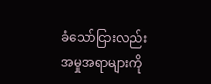ခံသော်ငြားလည်း အမှုအရာများကို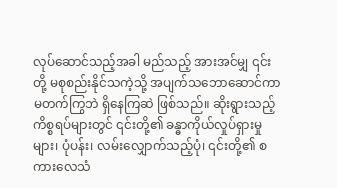လုပ်ဆောင်သည့်အခါ မည်သည့် အားအင်မျှ ၎င်းတို့ မစုစည်းနိုင်သကဲ့သို့ အပျက်သဘောဆောင်ကာ မတက်ကြွဘဲ ရှိနေကြဆဲ ဖြစ်သည်။ ဆိုးရွားသည့် ကိစ္စရပ်များတွင် ၎င်းတို့၏ ခန္ဓာကိုယ်လှုပ်ရှားမှုများ၊ ပုံပန်း၊ လမ်းလျှောက်သည့်ပုံ၊ ၎င်းတို့၏ စကားလေသံ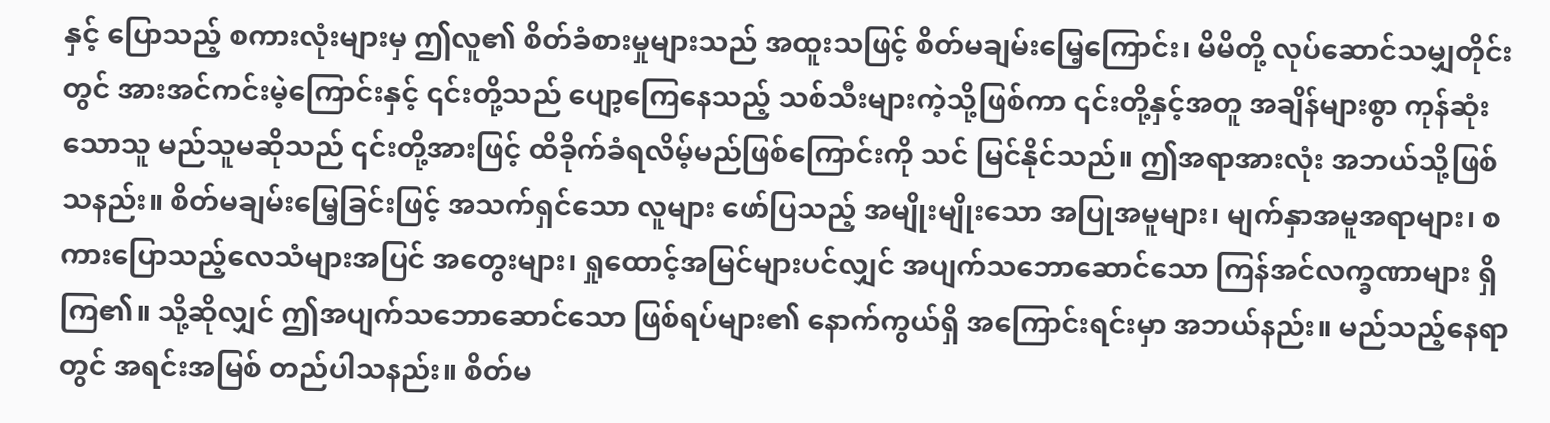နှင့် ပြောသည့် စကားလုံးများမှ ဤလူ၏ စိတ်ခံစားမှုများသည် အထူးသဖြင့် စိတ်မချမ်းမြေ့ကြောင်း၊ မိမိတို့ လုပ်ဆောင်သမျှတိုင်းတွင် အားအင်ကင်းမဲ့ကြောင်းနှင့် ၎င်းတို့သည် ပျော့ကြေနေသည့် သစ်သီးများကဲ့သို့ဖြစ်ကာ ၎င်းတို့နှင့်အတူ အချိန်များစွာ ကုန်ဆုံးသောသူ မည်သူမဆိုသည် ၎င်းတို့အားဖြင့် ထိခိုက်ခံရလိမ့်မည်ဖြစ်ကြောင်းကို သင် မြင်နိုင်သည်။ ဤအရာအားလုံး အဘယ်သို့ဖြစ်သနည်း။ စိတ်မချမ်းမြေ့ခြင်းဖြင့် အသက်ရှင်သော လူများ ဖော်ပြသည့် အမျိုးမျိုးသော အပြုအမူများ၊ မျက်နှာအမူအရာများ၊ စကားပြောသည့်လေသံများအပြင် အတွေးများ၊ ရှုထောင့်အမြင်များပင်လျှင် အပျက်သဘောဆောင်သော ကြန်အင်လက္ခဏာများ ရှိကြ၏။ သို့ဆိုလျှင် ဤအပျက်သဘောဆောင်သော ဖြစ်ရပ်များ၏ နောက်ကွယ်ရှိ အကြောင်းရင်းမှာ အဘယ်နည်း။ မည်သည့်နေရာတွင် အရင်းအမြစ် တည်ပါသနည်း။ စိတ်မ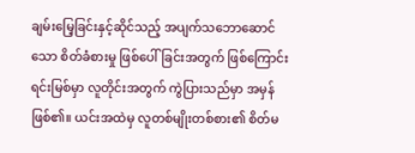ချမ်းမြေ့ခြင်းနှင့်ဆိုင်သည့် အပျက်သဘောဆောင်သော စိတ်ခံစားမှု ဖြစ်ပေါ်ခြင်းအတွက် ဖြစ်ကြောင်းရင်းမြစ်မှာ လူတိုင်းအတွက် ကွဲပြားသည်မှာ အမှန်ဖြစ်၏။ ယင်းအထဲမှ လူတစ်မျိုးတစ်စား၏ စိတ်မ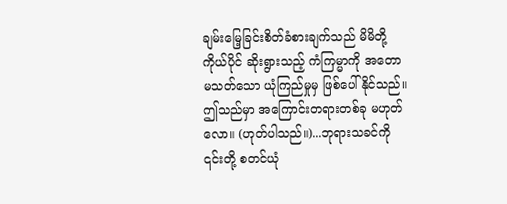ချမ်းမြေ့ခြင်းစိတ်ခံစားချက်သည် မိမိတို့ကိုယ်ပိုင် ဆိုးရွားသည့် ကံကြမ္မာကို အတောမသတ်သော ယုံကြည်မှုမှ ဖြစ်ပေါ်နိုင်သည်။ ဤသည်မှာ အကြောင်းတရားတစ်ခု မဟုတ်လော။ (ဟုတ်ပါသည်။)...ဘုရားသခင်ကို ၎င်းတို့ စတင်ယုံ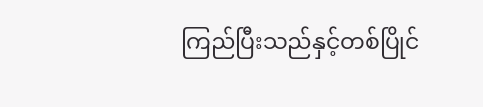ကြည်ပြီးသည်နှင့်တစ်ပြိုင်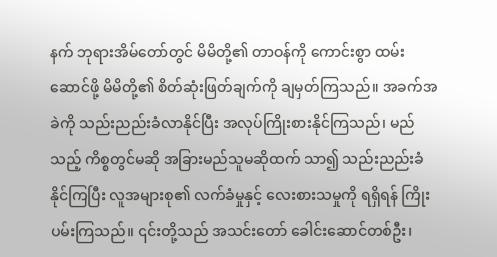နက် ဘုရားအိမ်တော်တွင် မိမိတို့၏ တာဝန်ကို ကောင်းစွာ ထမ်းဆောင်ဖို့ မိမိတို့၏ စိတ်ဆုံးဖြတ်ချက်ကို ချမှတ်ကြသည်။ အခက်အခဲကို သည်းညည်းခံလာနိုင်ပြီး အလုပ်ကြိုးစားနိုင်ကြသည်၊ မည်သည့် ကိစ္စတွင်မဆို အခြားမည်သူမဆိုထက် သာ၍ သည်းညည်းခံနိုင်ကြပြီး လူအများစု၏ လက်ခံမှုနှင့် လေးစားသမှုကို ရရှိရန် ကြိုးပမ်းကြသည်။ ၎င်းတို့သည် အသင်းတော် ခေါင်းဆောင်တစ်ဦး၊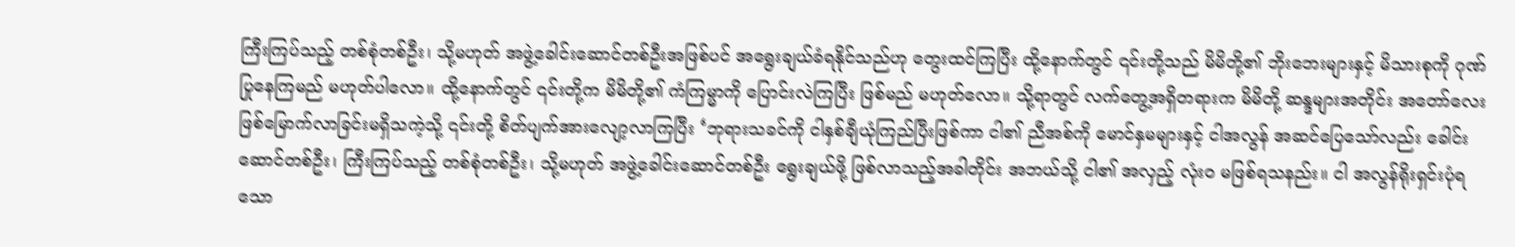ကြီးကြပ်သည့် တစ်စုံတစ်ဦး၊ သို့မဟုတ် အဖွဲ့ခေါင်းဆောင်တစ်ဦးအဖြစ်ပင် အရွေးချယ်ခံရနိုင်သည်ဟု တွေးထင်ကြပြီး ထို့နောက်တွင် ၎င်းတို့သည် မိမိတို့၏ ဘိုးဘေးများနှင့် မိသားစုကို ဂုဏ်ပြုနေကြမည် မဟုတ်ပါလော။ ထို့နောက်တွင် ၎င်းတို့က မိမိတို့၏ ကံကြမ္မာကို ပြောင်းလဲကြပြီး ဖြစ်မည် မဟုတ်လော။ သို့ရာတွင် လက်တွေ့အရှိတရားက မိမိတို့ ဆန္ဒများအတိုင်း အတော်လေး ဖြစ်မြောက်လာခြင်းမရှိသကဲ့သို့ ၎င်းတို့ စိတ်ပျက်အားလျော့လာကြပြီး ‘ဘုရားသခင်ကို ငါနှစ်ချီယုံကြည်ပြီးဖြစ်ကာ ငါ၏ ညီအစ်ကို မောင်နှမများနှင့် ငါအလွန် အဆင်ပြေသော်လည်း ခေါင်းဆောင်တစ်ဦး၊ ကြီးကြပ်သည့် တစ်စုံတစ်ဦး၊ သို့မဟုတ် အဖွဲ့ခေါင်းဆောင်တစ်ဦး ရွေးချယ်ဖို့ ဖြစ်လာသည့်အခါတိုင်း အဘယ်သို့ ငါ၏ အလှည့် လုံးဝ မဖြစ်ရသနည်း။ ငါ အလွန်ရိုးရှင်းပုံရသော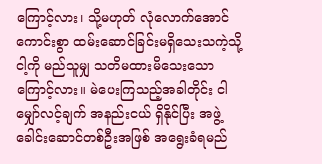ကြောင့်လား၊ သို့မဟုတ် လုံလောက်အောင် ကောင်းစွာ ထမ်းဆောင်ခြင်းမရှိသေးသကဲ့သို့ ငါ့ကို မည်သူမျှ သတိမထားမိသေးသောကြောင့်လား။ မဲပေးကြသည့်အခါတိုင်း ငါ မျှော်လင့်ချက် အနည်းငယ် ရှိနိုင်ပြီး အဖွဲ့ခေါင်းဆောင်တစ်ဦးအဖြစ် အရွေးခံရမည်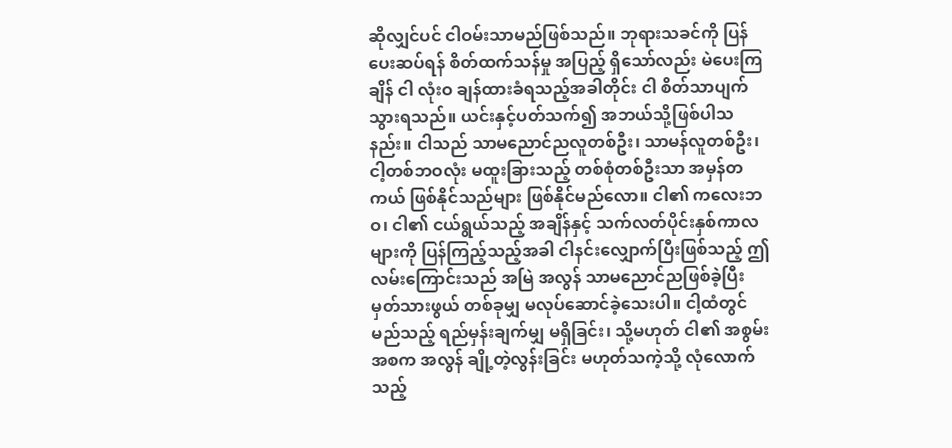ဆိုလျှင်ပင် ငါဝမ်းသာမည်ဖြစ်သည်။ ဘုရားသခင်ကို ပြန်ပေးဆပ်ရန် စိတ်ထက်သန်မှု အပြည့် ရှိသော်လည်း မဲပေးကြချိန် ငါ လုံးဝ ချန်ထားခံရသည့်အခါတိုင်း ငါ စိတ်သာပျက်သွားရသည်။ ယင်းနှင့်ပတ်သက်၍ အဘယ်သို့ဖြစ်ပါသနည်း။ ငါသည် သာမညောင်ညလူတစ်ဦး၊ သာမန်လူတစ်ဦး၊ ငါ့တစ်ဘဝလုံး မထူးခြားသည့် တစ်စုံတစ်ဦးသာ အမှန်တကယ် ဖြစ်နိုင်သည်များ ဖြစ်နိုင်မည်လော။ ငါ၏ ကလေးဘဝ၊ ငါ၏ ငယ်ရွယ်သည့် အချိန်နှင့် သက်လတ်ပိုင်းနှစ်ကာလများကို ပြန်ကြည့်သည့်အခါ ငါနင်းလျှောက်ပြီးဖြစ်သည့် ဤလမ်းကြောင်းသည် အမြဲ အလွန် သာမညောင်ညဖြစ်ခဲ့ပြီး မှတ်သားဖွယ် တစ်ခုမျှ မလုပ်ဆောင်ခဲ့သေးပါ။ ငါ့ထံတွင် မည်သည့် ရည်မှန်းချက်မျှ မရှိခြင်း၊ သို့မဟုတ် ငါ၏ အစွမ်းအစက အလွန် ချို့တဲ့လွန်းခြင်း မဟုတ်သကဲ့သို့ လုံလောက်သည့်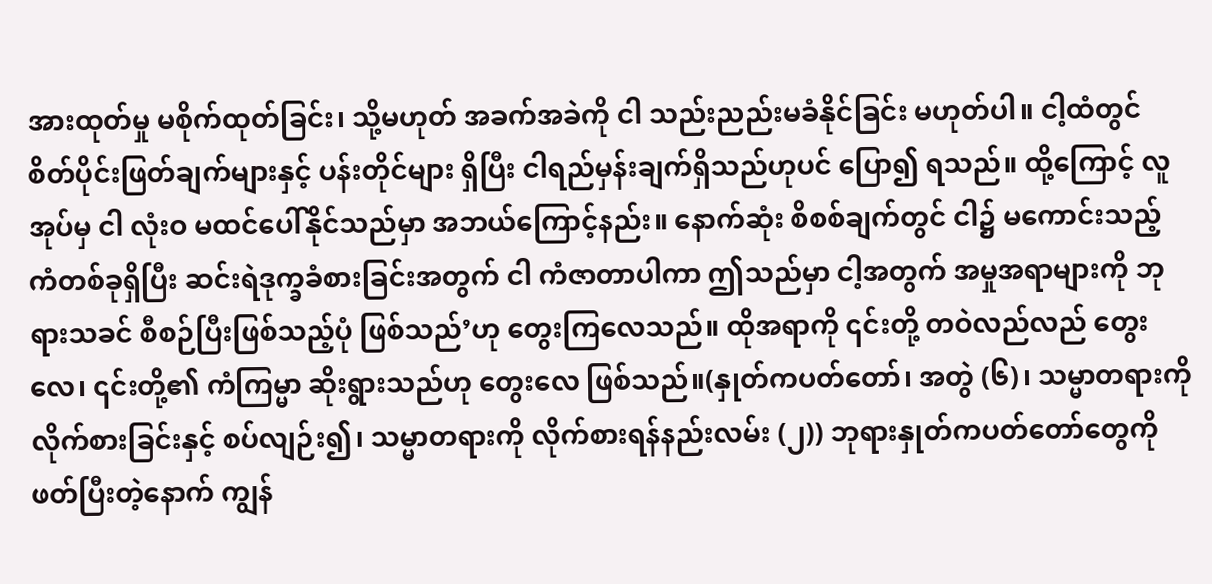အားထုတ်မှု မစိုက်ထုတ်ခြင်း၊ သို့မဟုတ် အခက်အခဲကို ငါ သည်းညည်းမခံနိုင်ခြင်း မဟုတ်ပါ။ ငါ့ထံတွင် စိတ်ပိုင်းဖြတ်ချက်များနှင့် ပန်းတိုင်များ ရှိပြီး ငါရည်မှန်းချက်ရှိသည်ဟုပင် ပြော၍ ရသည်။ ထို့ကြောင့် လူအုပ်မှ ငါ လုံးဝ မထင်ပေါ်နိုင်သည်မှာ အဘယ်ကြောင့်နည်း။ နောက်ဆုံး စိစစ်ချက်တွင် ငါ၌ မကောင်းသည့် ကံတစ်ခုရှိပြီး ဆင်းရဲဒုက္ခခံစားခြင်းအတွက် ငါ ကံဇာတာပါကာ ဤသည်မှာ ငါ့အတွက် အမှုအရာများကို ဘုရားသခင် စီစဉ်ပြီးဖြစ်သည့်ပုံ ဖြစ်သည်’ဟု တွေးကြလေသည်။ ထိုအရာကို ၎င်းတို့ တဝဲလည်လည် တွေးလေ၊ ၎င်းတို့၏ ကံကြမ္မာ ဆိုးရွားသည်ဟု တွေးလေ ဖြစ်သည်။(နှုတ်ကပတ်တော်၊ အတွဲ (၆)၊ သမ္မာတရားကို လိုက်စားခြင်းနှင့် စပ်လျဉ်း၍၊ သမ္မာတရားကို လိုက်စားရန်နည်းလမ်း (၂)) ဘုရားနှုတ်ကပတ်တော်တွေကို ဖတ်ပြီးတဲ့နောက် ကျွန်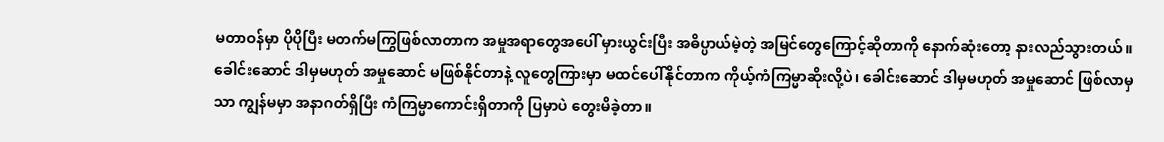မတာဝန်မှာ ပိုပိုပြီး မတက်မကြွဖြစ်လာတာက အမှုအရာတွေအပေါ် မှားယွင်းပြီး အဓိပ္ပာယ်မဲ့တဲ့ အမြင်တွေကြောင့်ဆိုတာကို နောက်ဆုံးတော့ နားလည်သွားတယ်။ ခေါင်းဆောင် ဒါမှမဟုတ် အမှုဆောင် မဖြစ်နိုင်တာနဲ့ လူတွေကြားမှာ မထင်ပေါ်နိုင်တာက ကိုယ့်ကံကြမ္မာဆိုးလို့ပဲ၊ ခေါင်းဆောင် ဒါမှမဟုတ် အမှုဆောင် ဖြစ်လာမှသာ ကျွန်မမှာ အနာဂတ်ရှိပြီး ကံကြမ္မာကောင်းရှိတာကို ပြမှာပဲ တွေးမိခဲ့တာ။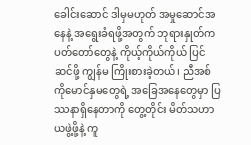ခေါင်းဆောင် ဒါမှမဟုတ် အမှုဆောင်အနေနဲ့ အရွေးခံရဖို့အတွက် ဘုရားနှုတ်ကပတ်တော်တွေနဲ့ ကိုယ့်ကိုယ်ကိုယ် ပြင်ဆင်ဖို့ ကျွန်မ ကြိုးစားခဲ့တယ်၊ ညီအစ်ကိုမောင်နှမတွေရဲ့ အခြေအနေတွေမှာ ပြဿနာရှိနေတာကို တွေ့တိုင်း မိတ်သဟာယဖွဲ့ဖို့နဲ့ ကူ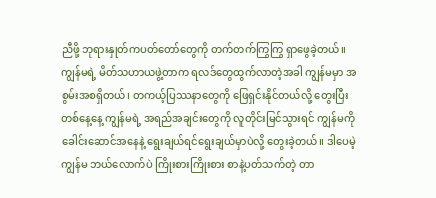ညီဖို့ ဘုရားနှုတ်ကပတ်တော်တွေကို တက်တက်ကြွကြွ ရှာဖွေခဲ့တယ်။ ကျွန်မရဲ့ မိတ်သဟာယဖွဲ့တာက ရလဒ်တွေထွက်လာတဲ့အခါ ကျွန်မမှာ အစွမ်းအစရှိတယ်၊ တကယ့်ပြဿနာတွေကို ဖြေရှင်းနိုင်တယ်လို့ တွေးပြီး တစ်နေ့နေ့ ကျွန်မရဲ့ အရည်အချင်းတွေကို လူတိုင်းမြင်သွားရင် ကျွန်မကို ခေါင်းဆောင်အနေနဲ့ ရွေးချယ်ရင်ရွေးချယ်မှာပဲလို့ တွေးခဲ့တယ်။ ဒါပေမဲ့ ကျွန်မ ဘယ်လောက်ပဲ ကြိုးစားကြိုးစား စာနဲ့ပတ်သက်တဲ့ တာ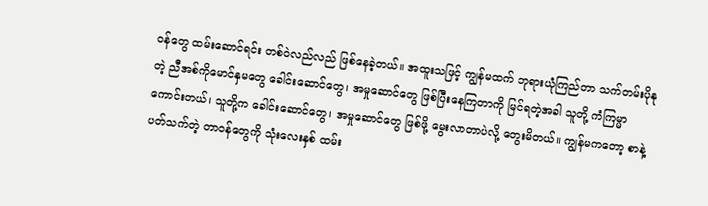ဝန်တွေ ထမ်းဆောင်ရင်း တစ်ဝဲလည်လည် ဖြစ်နေခဲ့တယ်။ အထူးသဖြင့် ကျွန်မထက် ဘုရားယုံကြည်တာ သက်တမ်းပိုနုတဲ့ ညီအစ်ကိုမောင်နှမတွေ ခေါင်းဆောင်တွေ၊ အမှုဆောင်တွေ ဖြစ်ပြီးနေကြတာကို မြင်ရတဲ့အခါ သူတို့ ကံကြမ္မာကောင်းတယ်၊ သူတို့က ခေါင်းဆောင်တွေ၊ အမှုဆောင်တွေ ဖြစ်ဖို့ မွေးလာတာပဲလို့ တွေးမိတယ်။ ကျွန်မကတော့ စာနဲ့ပတ်သက်တဲ့ တာဝန်တွေကို သုံးလေးနှစ် ထမ်း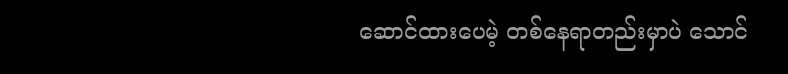ဆောင်ထားပေမဲ့ တစ်နေရာတည်းမှာပဲ သောင်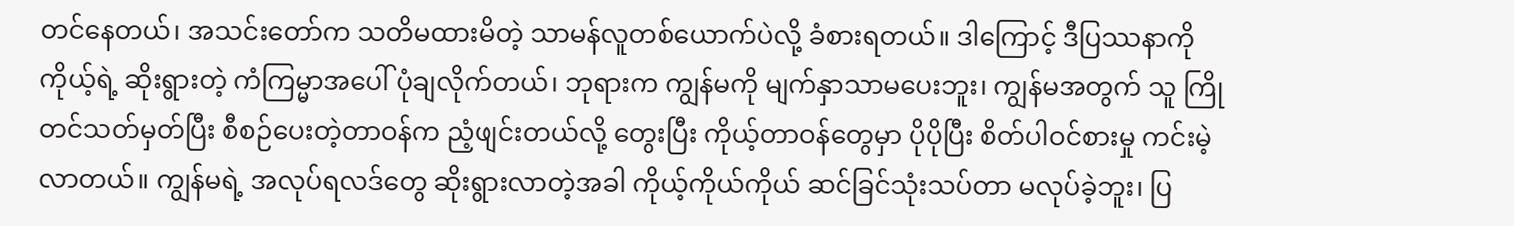တင်နေတယ်၊ အသင်းတော်က သတိမထားမိတဲ့ သာမန်လူတစ်ယောက်ပဲလို့ ခံစားရတယ်။ ဒါကြောင့် ဒီပြဿနာကို ကိုယ့်ရဲ့ ဆိုးရွားတဲ့ ကံကြမ္မာအပေါ် ပုံချလိုက်တယ်၊ ဘုရားက ကျွန်မကို မျက်နှာသာမပေးဘူး၊ ကျွန်မအတွက် သူ ကြိုတင်သတ်မှတ်ပြီး စီစဉ်ပေးတဲ့တာဝန်က ညံ့ဖျင်းတယ်လို့ တွေးပြီး ကိုယ့်တာဝန်တွေမှာ ပိုပိုပြီး စိတ်ပါဝင်စားမှု ကင်းမဲ့လာတယ်။ ကျွန်မရဲ့ အလုပ်ရလဒ်တွေ ဆိုးရွားလာတဲ့အခါ ကိုယ့်ကိုယ်ကိုယ် ဆင်ခြင်သုံးသပ်တာ မလုပ်ခဲ့ဘူး၊ ပြ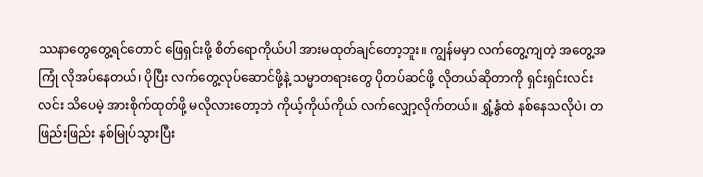ဿနာတွေတွေ့ရင်တောင် ဖြေရှင်းဖို့ စိတ်ရောကိုယ်ပါ အားမထုတ်ချင်တော့ဘူး။ ကျွန်မမှာ လက်တွေ့ကျတဲ့ အတွေ့အကြုံ လိုအပ်နေတယ်၊ ပိုပြီး လက်တွေ့လုပ်ဆောင်ဖို့နဲ့ သမ္မာတရားတွေ ပိုတပ်ဆင်ဖို့ လိုတယ်ဆိုတာကို ရှင်းရှင်းလင်းလင်း သိပေမဲ့ အားစိုက်ထုတ်ဖို့ မလိုလားတော့ဘဲ ကိုယ့်ကိုယ်ကိုယ် လက်လျှော့လိုက်တယ်။ ရွှံ့နွံထဲ နစ်နေသလိုပဲ၊ တဖြည်းဖြည်း နစ်မြုပ်သွားပြီး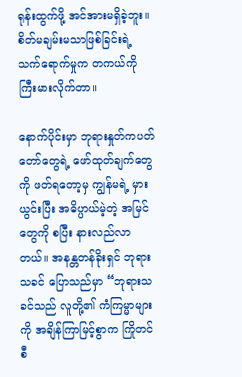ရုန်းထွက်ဖို့ အင်အားမရှိခဲ့ဘူး။ စိတ်မချမ်းမသာဖြစ်ခြင်းရဲ့ သက်ရောက်မှုက တကယ်ကို ကြီးမားလိုက်တာ။

နောက်ပိုင်းမှာ ဘုရားနှုတ်ကပတ်တော်တွေရဲ့ ဖော်ထုတ်ချက်တွေကို ဖတ်ရတော့မှ ကျွန်မရဲ့ မှားယွင်းပြီး အဓိပ္ပာယ်မဲ့တဲ့ အမြင်တွေကို စပြီး နားလည်လာတယ်။ အနန္တတန်ခိုးရှင် ဘုရားသခင် ပြောသည်မှာ “ဘုရားသခင်သည် လူတို့၏ ကံကြမ္မာများကို အချိန်ကြာမြင့်စွာက ကြိုတင်စီ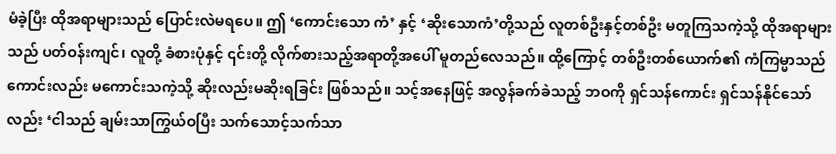မံခဲ့ပြီး ထိုအရာများသည် ပြောင်းလဲမရပေ။ ဤ ‘ကောင်းသော ကံ’ နှင့် ‘ဆိုးသောကံ’တို့သည် လူတစ်ဦးနှင့်တစ်ဦး မတူကြသကဲ့သို့ ထိုအရာများသည် ပတ်ဝန်းကျင်၊ လူတို့ ခံစားပုံနှင့် ၎င်းတို့ လိုက်စားသည့်အရာတို့အပေါ် မူတည်လေသည်။ ထို့ကြောင့် တစ်ဦးတစ်ယောက်၏ ကံကြမ္မာသည် ကောင်းလည်း မကောင်းသကဲ့သို့ ဆိုးလည်းမဆိုးရခြင်း ဖြစ်သည်။ သင့်အနေဖြင့် အလွန်ခက်ခဲသည့် ဘဝကို ရှင်သန်ကောင်း ရှင်သန်နိုင်သော်လည်း ‘ငါသည် ချမ်းသာကြွယ်ဝပြီး သက်သောင့်သက်သာ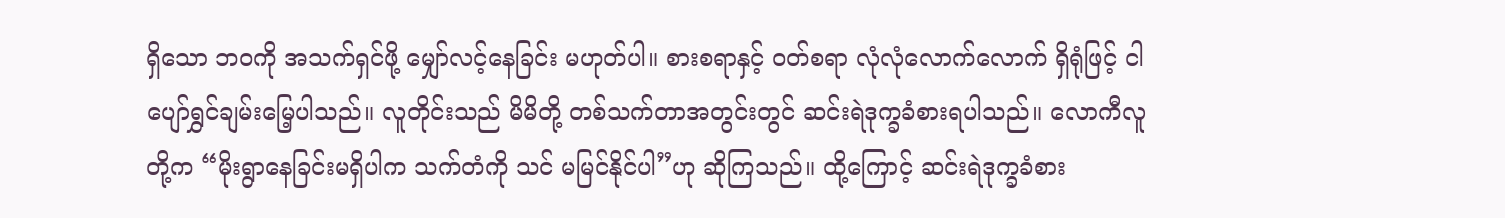ရှိသော ဘဝကို အသက်ရှင်ဖို့ မျှော်လင့်နေခြင်း မဟုတ်ပါ။ စားစရာနှင့် ဝတ်စရာ လုံလုံလောက်လောက် ရှိရုံဖြင့် ငါ ပျော်ရွှင်ချမ်းမြေ့ပါသည်။ လူတိုင်းသည် မိမိတို့ တစ်သက်တာအတွင်းတွင် ဆင်းရဲဒုက္ခခံစားရပါသည်။ လောကီလူတို့က “မိုးရွာနေခြင်းမရှိပါက သက်တံကို သင် မမြင်နိုင်ပါ”ဟု ဆိုကြသည်။ ထို့ကြောင့် ဆင်းရဲဒုက္ခခံစား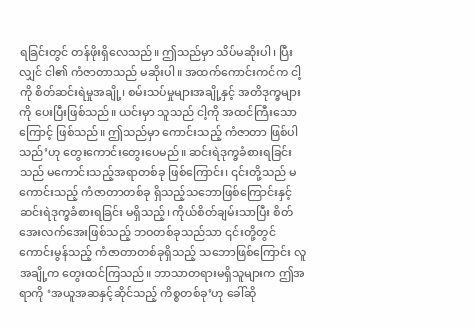ရခြင်းတွင် တန်ဖိုးရှိလေသည်။ ဤသည်မှာ သိပ်မဆိုးပါ၊ ပြီးလျှင် ငါ၏ ကံဇာတာသည် မဆိုးပါ။ အထက်ကောင်းကင်က ငါ့ကို စိတ်ဆင်းရဲမှုအချို့၊ စမ်းသပ်မှုများအချို့နှင့် အတိဒုက္ခများကို ပေးပြီးဖြစ်သည်။ ယင်းမှာ သူသည် ငါ့ကို အထင်ကြီးသောကြောင့် ဖြစ်သည်။ ဤသည်မှာ ကောင်းသည့် ကံဇာတာ ဖြစ်ပါသည်’ဟု တွေးကောင်းတွေးပေမည်။ ဆင်းရဲဒုက္ခခံစားရခြင်းသည် မကောင်းသည့်အရာတစ်ခု ဖြစ်ကြောင်း၊ ၎င်းတို့သည် မကောင်းသည့် ကံဇာတာတစ်ခု ရှိသည့်သဘောဖြစ်ကြောင်းနှင့် ဆင်းရဲဒုက္ခခံစားရခြင်း မရှိသည့်၊ ကိုယ်စိတ်ချမ်းသာပြီး စိတ်အေးလက်အေးဖြစ်သည့် ဘဝတစ်ခုသည်သာ ၎င်းတို့တွင် ကောင်းမွန်သည့် ကံဇာတာတစ်ခုရှိသည့် သဘောဖြစ်ကြောင်း လူအချို့က တွေးထင်ကြသည်။ ဘာသာတရားမရှိသူများက ဤအရာကို ‘အယူအဆနှင့်ဆိုင်သည့် ကိစ္စတစ်ခု’ဟု ခေါ်ဆို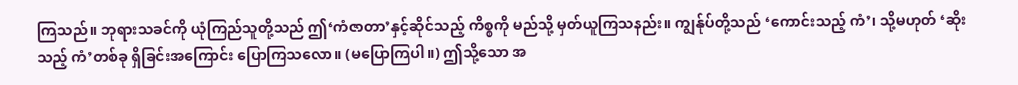ကြသည်။ ဘုရားသခင်ကို ယုံကြည်သူတို့သည် ဤ‘ကံဇာတာ’နှင့်ဆိုင်သည့် ကိစ္စကို မည်သို့ မှတ်ယူကြသနည်း။ ကျွန်ုပ်တို့သည် ‘ကောင်းသည့် ကံ’၊ သို့မဟုတ် ‘ဆိုးသည့် ကံ’တစ်ခု ရှိခြင်းအကြောင်း ပြောကြသလော။ (မပြောကြပါ။) ဤသို့သော အ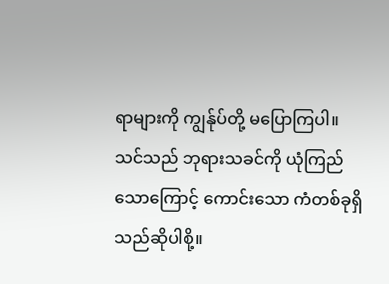ရာများကို ကျွန်ုပ်တို့ မပြောကြပါ။ သင်သည် ဘုရားသခင်ကို ယုံကြည်သောကြောင့် ကောင်းသော ကံတစ်ခုရှိသည်ဆိုပါစို့။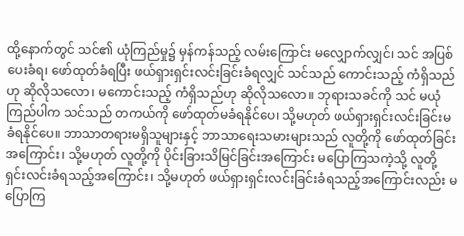ထို့နောက်တွင် သင်၏ ယုံကြည်မှု၌ မှန်ကန်သည့် လမ်းကြောင်း မလျှောက်လျှင်၊ သင် အပြစ်ပေးခံရ၊ ဖော်ထုတ်ခံရပြီး ဖယ်ရှားရှင်းလင်းခြင်းခံရလျှင် သင်သည် ကောင်းသည့် ကံရှိသည်ဟု ဆိုလိုသလော၊ မကောင်းသည့် ကံရှိသည်ဟု ဆိုလိုသလော။ ဘုရားသခင်ကို သင် မယုံကြည်ပါက သင်သည် တကယ်ကို ဖော်ထုတ်မခံရနိုင်ပေ၊ သို့မဟုတ် ဖယ်ရှားရှင်းလင်းခြင်းမခံရနိုင်ပေ။ ဘာသာတရားမရှိသူများနှင့် ဘာသာရေးသမားများသည် လူတို့ကို ဖော်ထုတ်ခြင်းအကြောင်း၊ သို့မဟုတ် လူတို့ကို ပိုင်းခြားသိမြင်ခြင်းအကြောင်း မပြောကြသကဲ့သို့ လူတို့ ရှင်းလင်းခံရသည့်အကြောင်း၊ သို့မဟုတ် ဖယ်ရှားရှင်းလင်းခြင်းခံရသည့်အကြောင်းလည်း မပြောကြ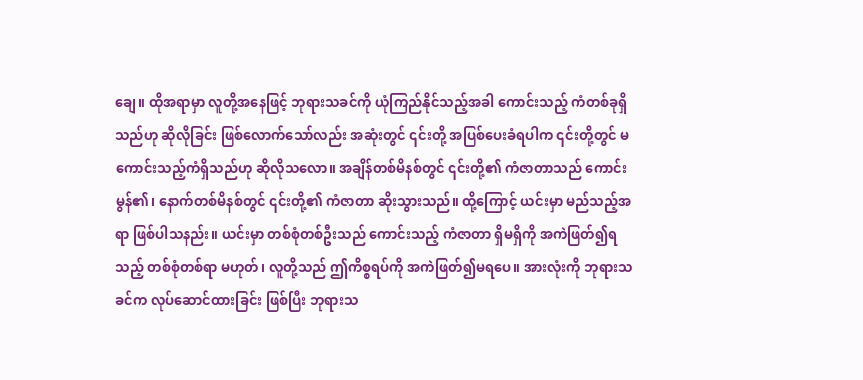ချေ။ ထိုအရာမှာ လူတို့အနေဖြင့် ဘုရားသခင်ကို ယုံကြည်နိုင်သည့်အခါ ကောင်းသည့် ကံတစ်ခုရှိသည်ဟု ဆိုလိုခြင်း ဖြစ်လောက်သော်လည်း အဆုံးတွင် ၎င်းတို့ အပြစ်ပေးခံရပါက ၎င်းတို့တွင် မကောင်းသည့်ကံရှိသည်ဟု ဆိုလိုသလော။ အချိန်တစ်မိနစ်တွင် ၎င်းတို့၏ ကံဇာတာသည် ကောင်းမွန်၏၊ နောက်တစ်မိနစ်တွင် ၎င်းတို့၏ ကံဇာတာ ဆိုးသွားသည်။ ထို့ကြောင့် ယင်းမှာ မည်သည့်အရာ ဖြစ်ပါသနည်း။ ယင်းမှာ တစ်စုံတစ်ဦးသည် ကောင်းသည့် ကံဇာတာ ရှိမရှိကို အကဲဖြတ်၍ရသည့် တစ်စုံတစ်ရာ မဟုတ်၊ လူတို့သည် ဤကိစ္စရပ်ကို အကဲဖြတ်၍မရပေ။ အားလုံးကို ဘုရားသခင်က လုပ်ဆောင်ထားခြင်း ဖြစ်ပြီး ဘုရားသ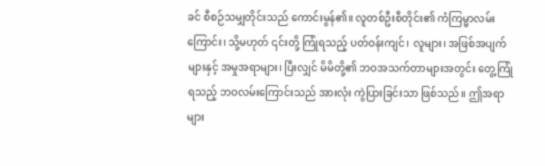ခင် စီစဉ်သမျှတိုင်းသည် ကောင်းမွန်၏။ လူတစ်ဦးစီတိုင်း၏ ကံကြမ္မာလမ်းကြောင်း၊ သို့မဟုတ် ၎င်းတို့ ကြုံရသည့် ပတ်ဝန်းကျင်၊ လူများ၊ အဖြစ်အပျက်များနှင့် အမှုအရာများ၊ ပြီးလျှင် မိမိတို့၏ ဘဝအသက်တာများအတွင်း တွေ့ကြုံရသည့် ဘဝလမ်းကြောင်းသည် အားလုံး ကွဲပြားခြင်းသာ ဖြစ်သည်။ ဤအရာများ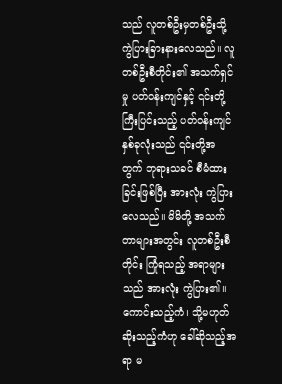သည် လူတစ်ဦးမှတစ်ဦးသို့ ကွဲပြားခြားနားလေသည်။ လူတစ်ဦးစီတိုင်း၏ အသက်ရှင်မှု ပတ်ဝန်းကျင်နှင့် ၎င်းတို့ ကြီးပြင်းသည့် ပတ်ဝန်းကျင်နှစ်ခုလုံးသည် ၎င်းတို့အတွက် ဘုရားသခင် စီမံထားခြင်းဖြစ်ပြီး အားလုံး ကွဲပြားလေသည်။ မိမိတို့ အသက်တာများအတွင်း လူတစ်ဦးစီတိုင်း ကြုံရသည့် အရာများသည် အားလုံး ကွဲပြား၏။ ကောင်းသည့်ကံ၊ သို့မဟုတ် ဆိုးသည့်ကံဟု ခေါ်ဆိုသည့်အရာ မ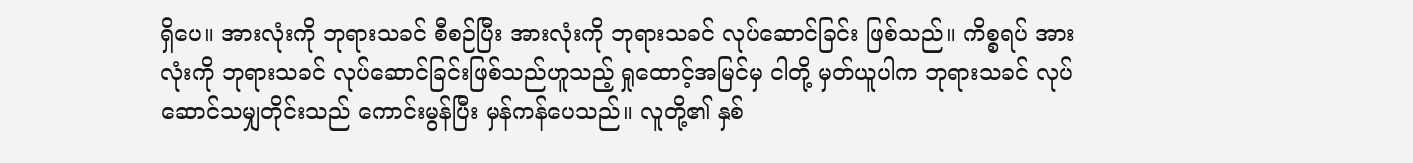ရှိပေ။ အားလုံးကို ဘုရားသခင် စီစဉ်ပြီး အားလုံးကို ဘုရားသခင် လုပ်ဆောင်ခြင်း ဖြစ်သည်။ ကိစ္စရပ် အားလုံးကို ဘုရားသခင် လုပ်ဆောင်ခြင်းဖြစ်သည်ဟူသည့် ရှုထောင့်အမြင်မှ ငါတို့ မှတ်ယူပါက ဘုရားသခင် လုပ်ဆောင်သမျှတိုင်းသည် ကောင်းမွန်ပြီး မှန်ကန်ပေသည်။ လူတို့၏ နှစ်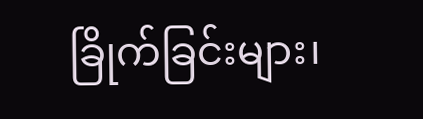ခြိုက်ခြင်းများ၊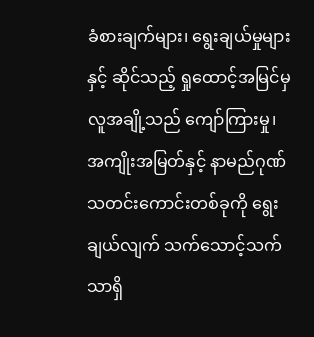ခံစားချက်များ၊ ရွေးချယ်မှုများနှင့် ဆိုင်သည့် ရှုထောင့်အမြင်မှ လူအချို့သည် ကျော်ကြားမှု၊ အကျိုးအမြတ်နှင့် နာမည်ဂုဏ်သတင်းကောင်းတစ်ခုကို ရွေးချယ်လျက် သက်သောင့်သက်သာရှိ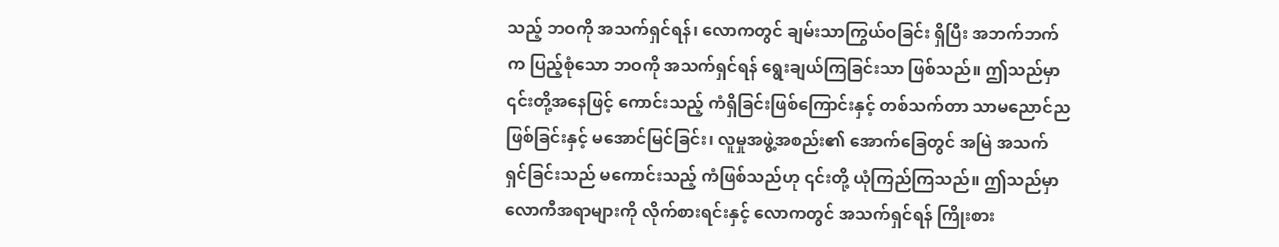သည့် ဘဝကို အသက်ရှင်ရန်၊ လောကတွင် ချမ်းသာကြွယ်ဝခြင်း ရှိပြီး အဘက်ဘက်က ပြည့်စုံသော ဘဝကို အသက်ရှင်ရန် ရွေးချယ်ကြခြင်းသာ ဖြစ်သည်။ ဤသည်မှာ ၎င်းတို့အနေဖြင့် ကောင်းသည့် ကံရှိခြင်းဖြစ်ကြောင်းနှင့် တစ်သက်တာ သာမညောင်ည ဖြစ်ခြင်းနှင့် မအောင်မြင်ခြင်း၊ လူမှုအဖွဲ့အစည်း၏ အောက်ခြေတွင် အမြဲ အသက်ရှင်ခြင်းသည် မကောင်းသည့် ကံဖြစ်သည်ဟု ၎င်းတို့ ယုံကြည်ကြသည်။ ဤသည်မှာ လောကီအရာများကို လိုက်စားရင်းနှင့် လောကတွင် အသက်ရှင်ရန် ကြိုးစား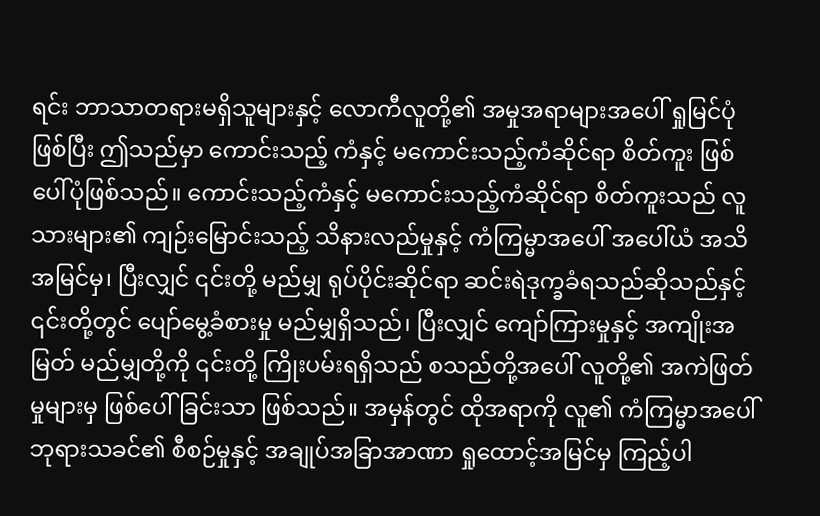ရင်း ဘာသာတရားမရှိသူများနှင့် လောကီလူတို့၏ အမှုအရာများအပေါ် ရှုမြင်ပုံဖြစ်ပြီး ဤသည်မှာ ကောင်းသည့် ကံနှင့် မကောင်းသည့်ကံဆိုင်ရာ စိတ်ကူး ဖြစ်ပေါ်ပုံဖြစ်သည်။ ကောင်းသည့်ကံနှင့် မကောင်းသည့်ကံဆိုင်ရာ စိတ်ကူးသည် လူသားများ၏ ကျဉ်းမြောင်းသည့် သိနားလည်မှုနှင့် ကံကြမ္မာအပေါ် အပေါ်ယံ အသိအမြင်မှ၊ ပြီးလျှင် ၎င်းတို့ မည်မျှ ရုပ်ပိုင်းဆိုင်ရာ ဆင်းရဲဒုက္ခခံရသည်ဆိုသည်နှင့် ၎င်းတို့တွင် ပျော်မွေ့ခံစားမှု မည်မျှရှိသည်၊ ပြီးလျှင် ကျော်ကြားမှုနှင့် အကျိုးအမြတ် မည်မျှတို့ကို ၎င်းတို့ ကြိုးပမ်းရရှိသည် စသည်တို့အပေါ် လူတို့၏ အကဲဖြတ်မှုများမှ ဖြစ်ပေါ်ခြင်းသာ ဖြစ်သည်။ အမှန်တွင် ထိုအရာကို လူ၏ ကံကြမ္မာအပေါ် ဘုရားသခင်၏ စီစဉ်မှုနှင့် အချုပ်အခြာအာဏာ ရှုထောင့်အမြင်မှ ကြည့်ပါ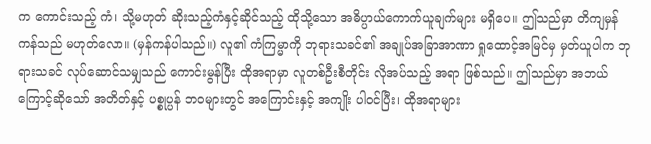က ကောင်းသည့် ကံ၊ သို့မဟုတ် ဆိုးသည့်ကံနှင့်ဆိုင်သည့် ထိုသို့သော အဓိပ္ပာယ်ကောက်ယူချက်များ မရှိပေ။ ဤသည်မှာ တိကျမှန်ကန်သည် မဟုတ်လော။ (မှန်ကန်ပါသည်။) လူ၏ ကံကြမ္မာကို ဘုရားသခင်၏ အချုပ်အခြာအာဏာ ရှုထောင့်အမြင်မှ မှတ်ယူပါက ဘုရားသခင် လုပ်ဆောင်သမျှသည် ကောင်းမွန်ပြီး ထိုအရာမှာ လူတစ်ဦးစီတိုင်း လိုအပ်သည့် အရာ ဖြစ်သည်။ ဤသည်မှာ အဘယ်ကြောင့်ဆိုသော် အတိတ်နှင့် ပစ္စုပ္ပန် ဘဝများတွင် အကြောင်းနှင့် အကျိုး ပါဝင်ပြီး၊ ထိုအရာများ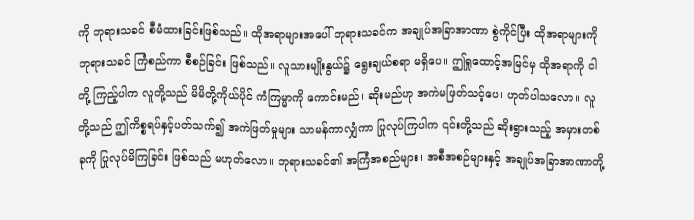ကို ဘုရားသခင် စီမံထားခြင်းဖြစ်သည်။ ထိုအရာများအပေါ် ဘုရားသခင်က အချုပ်အခြာအာဏာ စွဲကိုင်ပြီး ထိုအရာများကို ဘုရားသခင် ကြံစည်ကာ စီစဉ်ခြင်း ဖြစ်သည်။ လူသားမျိုးနွယ်၌ ရွေးချယ်စရာ မရှိပေ။ ဤရှုထောင့်အမြင်မှ ထိုအရာကို ငါတို့ ကြည့်ပါက လူတို့သည် မိမိတို့ကိုယ်ပိုင် ကံကြမ္မာကို ကောင်းမည်၊ ဆိုးမည်ဟု အကဲမဖြတ်သင့်ပေ၊ ဟုတ်ပါသလော။ လူတို့သည် ဤကိစ္စရပ်နှင့်ပတ်သက်၍ အကဲဖြတ်မှုများ သာမန်ကာလျှံကာ ပြုလုပ်ကြပါက ၎င်းတို့သည် ဆိုးရွားသည့် အမှားတစ်ခုကို ပြုလုပ်မိကြခြင်း ဖြစ်သည် မဟုတ်လော။ ဘုရားသခင်၏ အကြံအစည်များ၊ အစီအစဉ်များနှင့် အချုပ်အခြာအာဏာတို့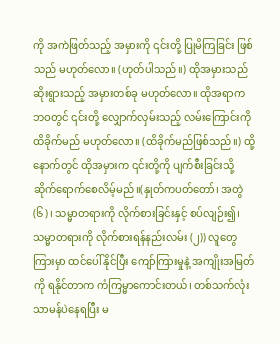ကို အကဲဖြတ်သည့် အမှားကို ၎င်းတို့ ပြုမိကြခြင်း ဖြစ်သည် မဟုတ်လော။ (ဟုတ်ပါသည်။) ထိုအမှားသည် ဆိုးရွားသည့် အမှားတစ်ခု မဟုတ်လော။ ထိုအရာက ဘဝတွင် ၎င်းတို့ လျှောက်လှမ်းသည့် လမ်းကြောင်းကို ထိခိုက်မည် မဟုတ်လော။ (ထိခိုက်မည်ဖြစ်သည်။) ထို့နောက်တွင် ထိုအမှားက ၎င်းတို့ကို ပျက်စီးခြင်းသို့ ဆိုက်ရောက်စေလိမ့်မည်။(နှုတ်ကပတ်တော်၊ အတွဲ (၆)၊ သမ္မာတရားကို လိုက်စားခြင်းနှင့် စပ်လျဉ်း၍၊ သမ္မာတရားကို လိုက်စားရန်နည်းလမ်း (၂)) လူတွေကြားမှာ ထင်ပေါ်နိုင်ပြီး ကျော်ကြားမှုနဲ့ အကျိုးအမြတ်ကို ရနိုင်တာက ကံကြမ္မာကောင်းတယ်၊ တစ်သက်လုံး သာမန်ပဲနေရပြီး မ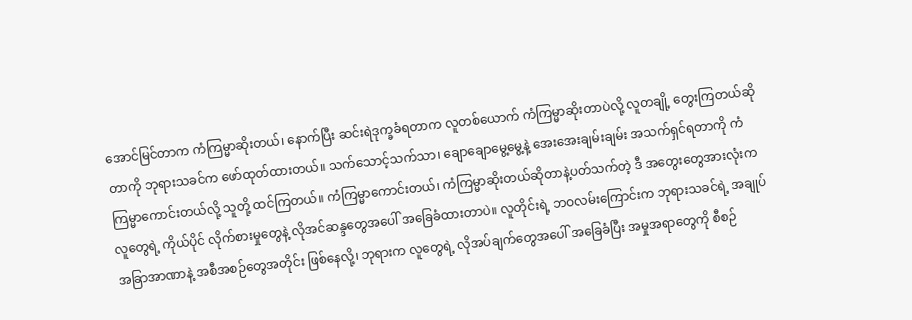အောင်မြင်တာက ကံကြမ္မာဆိုးတယ်၊ နောက်ပြီး ဆင်းရဲဒုက္ခခံရတာက လူတစ်ယောက် ကံကြမ္မာဆိုးတာပဲလို့ လူတချို့ တွေးကြတယ်ဆိုတာကို ဘုရားသခင်က ဖော်ထုတ်ထားတယ်။ သက်သောင့်သက်သာ၊ ချောချောမွေ့မွေ့နဲ့ အေးအေးချမ်းချမ်း အသက်ရှင်ရတာကို ကံကြမ္မာကောင်းတယ်လို့ သူတို့ ထင်ကြတယ်။ ကံကြမ္မာကောင်းတယ်၊ ကံကြမ္မာဆိုးတယ်ဆိုတာနဲ့ပတ်သက်တဲ့ ဒီ အတွေးတွေအားလုံးက လူတွေရဲ့ ကိုယ်ပိုင် လိုက်စားမှုတွေနဲ့ လိုအင်ဆန္ဒတွေအပေါ် အခြေခံထားတာပဲ။ လူတိုင်းရဲ့ ဘဝလမ်းကြောင်းက ဘုရားသခင်ရဲ့ အချုပ်အခြာအာဏာနဲ့ အစီအစဉ်တွေအတိုင်း ဖြစ်နေလို့၊ ဘုရားက လူတွေရဲ့ လိုအပ်ချက်တွေအပေါ် အခြေခံပြီး အမှုအရာတွေကို စီစဉ်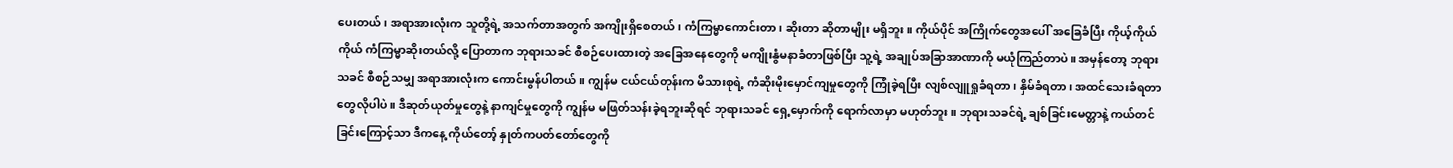ပေးတယ်၊ အရာအားလုံးက သူတို့ရဲ့ အသက်တာအတွက် အကျိုးရှိစေတယ်၊ ကံကြမ္မာကောင်းတာ၊ ဆိုးတာ ဆိုတာမျိုး မရှိဘူး။ ကိုယ်ပိုင် အကြိုက်တွေအပေါ် အခြေခံပြီး ကိုယ့်ကိုယ်ကိုယ် ကံကြမ္မာဆိုးတယ်လို့ ပြောတာက ဘုရားသခင် စီစဉ်ပေးထားတဲ့ အခြေအနေတွေကို မကျိုးနွံမနာခံတာဖြစ်ပြီး သူ့ရဲ့ အချုပ်အခြာအာဏာကို မယုံကြည်တာပဲ။ အမှန်တော့ ဘုရားသခင် စီစဉ်သမျှ အရာအားလုံးက ကောင်းမွန်ပါတယ်။ ကျွန်မ ငယ်ငယ်တုန်းက မိသားစုရဲ့ ကံဆိုးမိုးမှောင်ကျမှုတွေကို ကြုံခဲ့ရပြီး လျစ်လျူရှုခံရတာ၊ နှိမ်ခံရတာ၊ အထင်သေးခံရတာတွေလိုပါပဲ။ ဒီဆုတ်ယုတ်မှုတွေနဲ့ နာကျင်မှုတွေကို ကျွန်မ မဖြတ်သန်းခဲ့ရဘူးဆိုရင် ဘုရားသခင် ရှေ့မှောက်ကို ရောက်လာမှာ မဟုတ်ဘူး။ ဘုရားသခင်ရဲ့ ချစ်ခြင်းမေတ္တာနဲ့ ကယ်တင်ခြင်းကြောင့်သာ ဒီကနေ့ ကိုယ်တော့် နှုတ်ကပတ်တော်တွေကို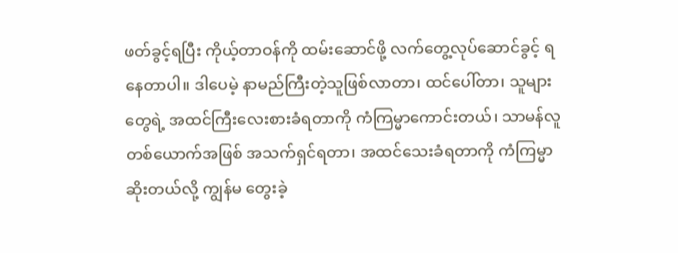ဖတ်ခွင့်ရပြီး ကိုယ့်တာဝန်ကို ထမ်းဆောင်ဖို့ လက်တွေ့လုပ်ဆောင်ခွင့် ရနေတာပါ။ ဒါပေမဲ့ နာမည်ကြီးတဲ့သူဖြစ်လာတာ၊ ထင်ပေါ်တာ၊ သူများတွေရဲ့ အထင်ကြီးလေးစားခံရတာကို ကံကြမ္မာကောင်းတယ်၊ သာမန်လူတစ်ယောက်အဖြစ် အသက်ရှင်ရတာ၊ အထင်သေးခံရတာကို ကံကြမ္မာဆိုးတယ်လို့ ကျွန်မ တွေးခဲ့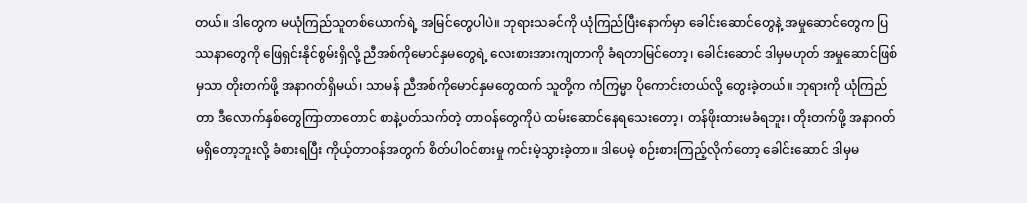တယ်။ ဒါတွေက မယုံကြည်သူတစ်ယောက်ရဲ့ အမြင်တွေပါပဲ။ ဘုရားသခင်ကို ယုံကြည်ပြီးနောက်မှာ ခေါင်းဆောင်တွေနဲ့ အမှုဆောင်တွေက ပြဿနာတွေကို ဖြေရှင်းနိုင်စွမ်းရှိလို့ ညီအစ်ကိုမောင်နှမတွေရဲ့ လေးစားအားကျတာကို ခံရတာမြင်တော့၊ ခေါင်းဆောင် ဒါမှမဟုတ် အမှုဆောင်ဖြစ်မှသာ တိုးတက်ဖို့ အနာဂတ်ရှိမယ်၊ သာမန် ညီအစ်ကိုမောင်နှမတွေထက် သူတို့က ကံကြမ္မာ ပိုကောင်းတယ်လို့ တွေးခဲ့တယ်။ ဘုရားကို ယုံကြည်တာ ဒီလောက်နှစ်တွေကြာတာတောင် စာနဲ့ပတ်သက်တဲ့ တာဝန်တွေကိုပဲ ထမ်းဆောင်နေရသေးတော့၊ တန်ဖိုးထားမခံရဘူး၊ တိုးတက်ဖို့ အနာဂတ်မရှိတော့ဘူးလို့ ခံစားရပြီး ကိုယ့်တာဝန်အတွက် စိတ်ပါဝင်စားမှု ကင်းမဲ့သွားခဲ့တာ။ ဒါပေမဲ့ စဉ်းစားကြည့်လိုက်တော့ ခေါင်းဆောင် ဒါမှမ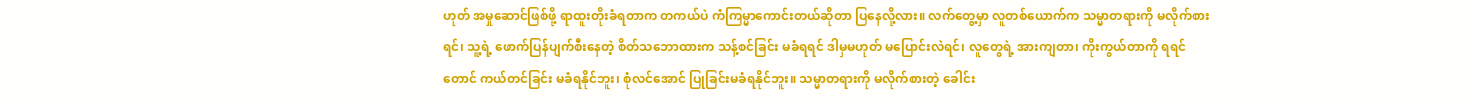ဟုတ် အမှုဆောင်ဖြစ်ဖို့ ရာထူးတိုးခံရတာက တကယ်ပဲ ကံကြမ္မာကောင်းတယ်ဆိုတာ ပြနေလို့လား။ လက်တွေ့မှာ လူတစ်ယောက်က သမ္မာတရားကို မလိုက်စားရင်၊ သူ့ရဲ့ ဖောက်ပြန်ပျက်စီးနေတဲ့ စိတ်သဘောထားက သန့်စင်ခြင်း မခံရရင် ဒါမှမဟုတ် မပြောင်းလဲရင်၊ လူတွေရဲ့ အားကျတာ၊ ကိုးကွယ်တာကို ရရင်တောင် ကယ်တင်ခြင်း မခံရနိုင်ဘူး၊ စုံလင်အောင် ပြုခြင်းမခံရနိုင်ဘူး။ သမ္မာတရားကို မလိုက်စားတဲ့ ခေါင်း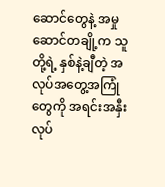ဆောင်တွေနဲ့ အမှုဆောင်တချို့က သူတို့ရဲ့ နှစ်နဲ့ချီတဲ့ အလုပ်အတွေ့အကြုံတွေကို အရင်းအနှီးလုပ်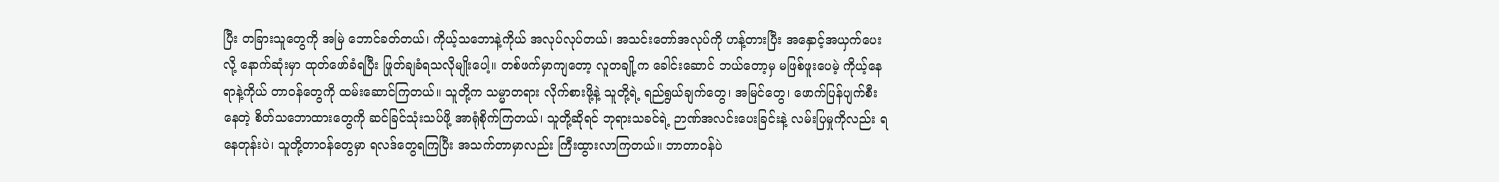ပြီး တခြားသူတွေကို အမြဲ ဘောင်ခတ်တယ်၊ ကိုယ့်သဘောနဲ့ကိုယ် အလုပ်လုပ်တယ်၊ အသင်းတော်အလုပ်ကို ဟန့်တားပြီး အနှောင့်အယှက်ပေးလို့ နောက်ဆုံးမှာ ထုတ်ဖော်ခံရပြီး ဖြုတ်ချခံရသလိုမျိုးပေါ့။ တစ်ဖက်မှာကျတော့ လူတချို့က ခေါင်းဆောင် ဘယ်တော့မှ မဖြစ်ဖူးပေမဲ့ ကိုယ့်နေရာနဲ့ကိုယ် တာဝန်တွေကို ထမ်းဆောင်ကြတယ်။ သူတို့က သမ္မာတရား လိုက်စားဖို့နဲ့ သူတို့ရဲ့ ရည်ရွယ်ချက်တွေ၊ အမြင်တွေ၊ ဖောက်ပြန်ပျက်စီးနေတဲ့ စိတ်သဘောထားတွေကို ဆင်ခြင်သုံးသပ်ဖို့ အာရုံစိုက်ကြတယ်၊ သူတို့ဆိုရင် ဘုရားသခင်ရဲ့ ဉာဏ်အလင်းပေးခြင်းနဲ့ လမ်းပြမှုကိုလည်း ရနေတုန်းပဲ၊ သူတို့တာဝန်တွေမှာ ရလဒ်တွေရကြပြီး အသက်တာမှာလည်း ကြီးထွားလာကြတယ်။ ဘာတာဝန်ပဲ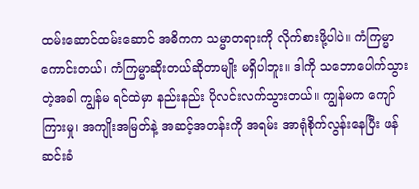ထမ်းဆောင်ထမ်းဆောင် အဓိကက သမ္မာတရားကို လိုက်စားဖို့ပါပဲ။ ကံကြမ္မာကောင်းတယ်၊ ကံကြမ္မာဆိုးတယ်ဆိုတာမျိုး မရှိပါဘူး။ ဒါကို သဘောပေါက်သွားတဲ့အခါ ကျွန်မ ရင်ထဲမှာ နည်းနည်း ပိုလင်းလက်သွားတယ်။ ကျွန်မက ကျော်ကြားမှု၊ အကျိုးအမြတ်နဲ့ အဆင့်အတန်းကို အရမ်း အာရုံစိုက်လွန်းနေပြီး ဖန်ဆင်းခံ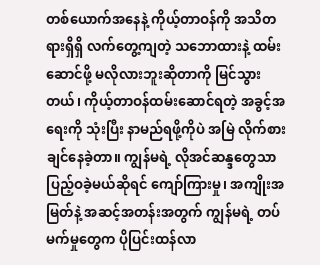တစ်ယောက်အနေနဲ့ ကိုယ့်တာဝန်ကို အသိတရားရှိရှိ လက်တွေ့ကျတဲ့ သဘောထားနဲ့ ထမ်းဆောင်ဖို့ မလိုလားဘူးဆိုတာကို မြင်သွားတယ်၊ ကိုယ့်တာဝန်ထမ်းဆောင်ရတဲ့ အခွင့်အရေးကို သုံးပြီး နာမည်ရဖို့ကိုပဲ အမြဲ လိုက်စားချင်နေခဲ့တာ။ ကျွန်မရဲ့ လိုအင်ဆန္ဒတွေသာ ပြည့်ဝခဲ့မယ်ဆိုရင် ကျော်ကြားမှု၊ အကျိုးအမြတ်နဲ့ အဆင့်အတန်းအတွက် ကျွန်မရဲ့ တပ်မက်မှုတွေက ပိုပြင်းထန်လာ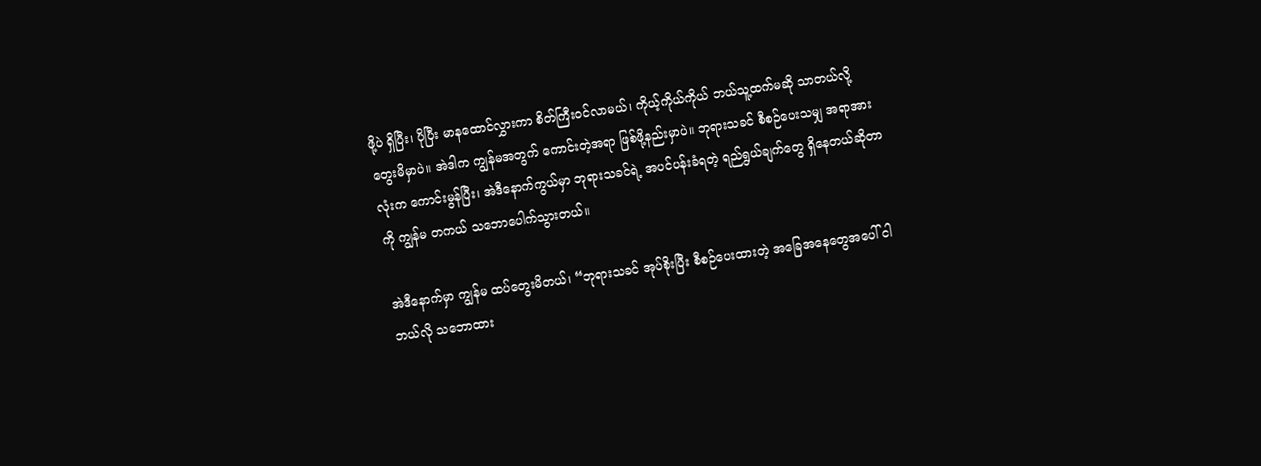ဖို့ပဲ ရှိပြီး၊ ပိုပြီး မာနထောင်လွှားကာ စိတ်ကြီးဝင်လာမယ်၊ ကိုယ့်ကိုယ်ကိုယ် ဘယ်သူ့ထက်မဆို သာတယ်လို့ တွေးမိမှာပဲ။ အဲဒါက ကျွန်မအတွက် ကောင်းတဲ့အရာ ဖြစ်ဖို့နည်းမှာပဲ။ ဘုရားသခင် စီစဉ်ပေးသမျှ အရာအားလုံးက ကောင်းမွန်ပြီး၊ အဲဒီနောက်ကွယ်မှာ ဘုရားသခင်ရဲ့ အပင်ပန်းခံရတဲ့ ရည်ရွယ်ချက်တွေ ရှိနေတယ်ဆိုတာကို ကျွန်မ တကယ် သဘောပေါက်သွားတယ်။

အဲဒီနောက်မှာ ကျွန်မ ထပ်တွေးမိတယ်၊ “ဘုရားသခင် အုပ်စိုးပြီး စီစဉ်ပေးထားတဲ့ အခြေအနေတွေအပေါ် ငါ ဘယ်လို သဘောထား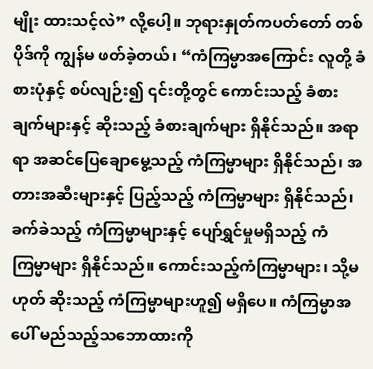မျိုး ထားသင့်လဲ” လို့ပေါ့။ ဘုရားနှုတ်ကပတ်တော် တစ်ပိုဒ်ကို ကျွန်မ ဖတ်ခဲ့တယ်၊ “ကံကြမ္မာအကြောင်း လူတို့ ခံစားပုံနှင့် စပ်လျဉ်း၍ ၎င်းတို့တွင် ကောင်းသည့် ခံစားချက်များနှင့် ဆိုးသည့် ခံစားချက်များ ရှိနိုင်သည်။ အရာရာ အဆင်ပြေချောမွေ့သည့် ကံကြမ္မာများ ရှိနိုင်သည်၊ အတားအဆီးများနှင့် ပြည့်သည့် ကံကြမ္မာများ ရှိနိုင်သည်၊ ခက်ခဲသည့် ကံကြမ္မာများနှင့် ပျော်ရွှင်မှုမရှိသည့် ကံကြမ္မာများ ရှိနိုင်သည်။ ကောင်းသည့်ကံကြမ္မာများ၊ သို့မဟုတ် ဆိုးသည့် ကံကြမ္မာများဟူ၍ မရှိပေ။ ကံကြမ္မာအပေါ် မည်သည့်သဘောထားကို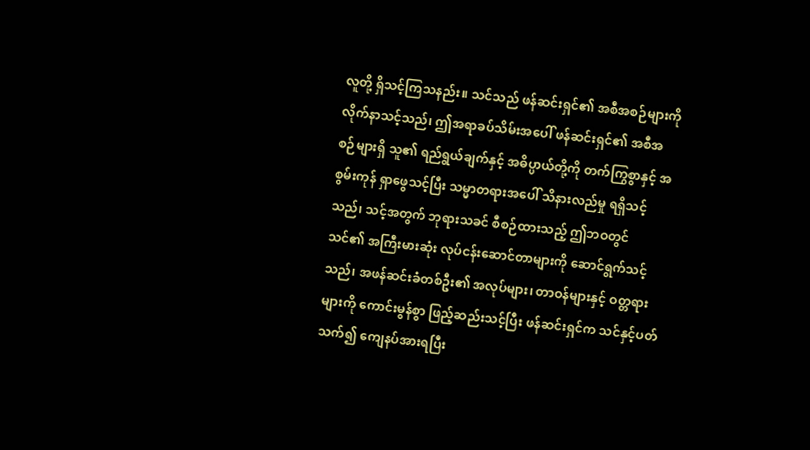လူတို့ ရှိသင့်ကြသနည်း။ သင်သည် ဖန်ဆင်းရှင်၏ အစီအစဉ်များကို လိုက်နာသင့်သည်၊ ဤအရာခပ်သိမ်းအပေါ် ဖန်ဆင်းရှင်၏ အစီအစဉ်များရှိ သူ၏ ရည်ရွယ်ချက်နှင့် အဓိပ္ပာယ်တို့ကို တက်ကြွစွာနှင့် အစွမ်းကုန် ရှာဖွေသင့်ပြီး သမ္မာတရားအပေါ် သိနားလည်မှု ရရှိသင့်သည်၊ သင့်အတွက် ဘုရားသခင် စီစဉ်ထားသည့် ဤဘဝတွင် သင်၏ အကြီးမားဆုံး လုပ်ငန်းဆောင်တာများကို ဆောင်ရွက်သင့်သည်၊ အဖန်ဆင်းခံတစ်ဦး၏ အလုပ်များ၊ တာဝန်များနှင့် ဝတ္တရားများကို ကောင်းမွန်စွာ ဖြည့်ဆည်းသင့်ပြီး ဖန်ဆင်းရှင်က သင်နှင့်ပတ်သက်၍ ကျေနပ်အားရပြီး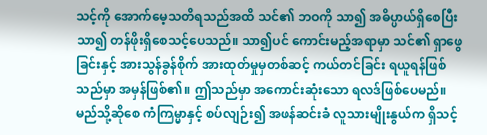သင့်ကို အောက်မေ့သတိရသည်အထိ သင်၏ ဘဝကို သာ၍ အဓိပ္ပာယ်ရှိစေပြီး သာ၍ တန်ဖိုးရှိစေသင့်ပေသည်။ သာ၍ပင် ကောင်းမည့်အရာမှာ သင်၏ ရှာဖွေခြင်းနှင့် အားသွန်ခွန်စိုက် အားထုတ်မှုမှတစ်ဆင့် ကယ်တင်ခြင်း ရယူရန်ဖြစ်သည်မှာ အမှန်ဖြစ်၏။ ဤသည်မှာ အကောင်းဆုံးသော ရလဒ်ဖြစ်ပေမည်။ မည်သို့ဆိုစေ ကံကြမ္မာနှင့် စပ်လျဉ်း၍ အဖန်ဆင်းခံ လူသားမျိုးနွယ်က ရှိသင့်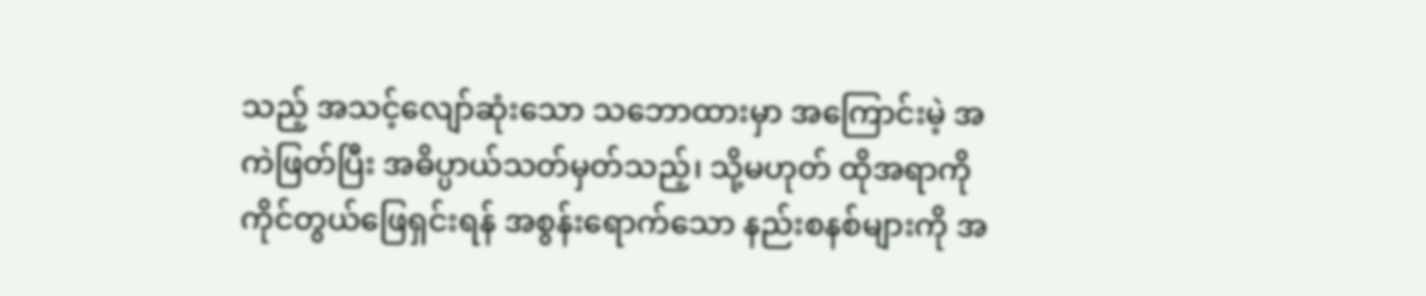သည့် အသင့်လျော်ဆုံးသော သဘောထားမှာ အကြောင်းမဲ့ အကဲဖြတ်ပြီး အဓိပ္ပာယ်သတ်မှတ်သည့်၊ သို့မဟုတ် ထိုအရာကို ကိုင်တွယ်ဖြေရှင်းရန် အစွန်းရောက်သော နည်းစနစ်များကို အ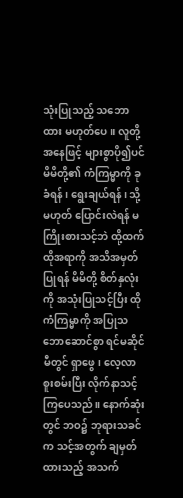သုံးပြုသည့် သဘောထား မဟုတ်ပေ။ လူတို့အနေဖြင့် များစွာပို၍ပင် မိမိတို့၏ ကံကြမ္မာကို ခုခံရန်၊ ရွေးချယ်ရန်၊ သို့မဟုတ် ပြောင်းလဲရန် မကြိုးစားသင့်ဘဲ ထို့ထက် ထိုအရာကို အသိအမှတ်ပြုရန် မိမိတို့ စိတ်နှလုံးကို အသုံးပြုသင့်ပြီး ထိုကံကြမ္မာကို အပြုသဘောဆောင်စွာ ရင်မဆိုင်မီတွင် ရှာဖွေ၊ လေ့လာစူးစမ်းပြီး လိုက်နာသင့်ကြပေသည်။ နောက်ဆုံးတွင် ဘဝ၌ ဘုရားသခင်က သင့်အတွက် ချမှတ်ထားသည့် အသက်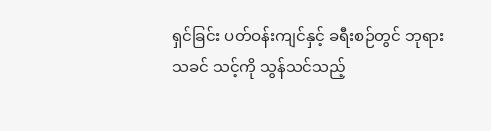ရှင်ခြင်း ပတ်ဝန်းကျင်နှင့် ခရီးစဉ်တွင် ဘုရားသခင် သင့်ကို သွန်သင်သည့်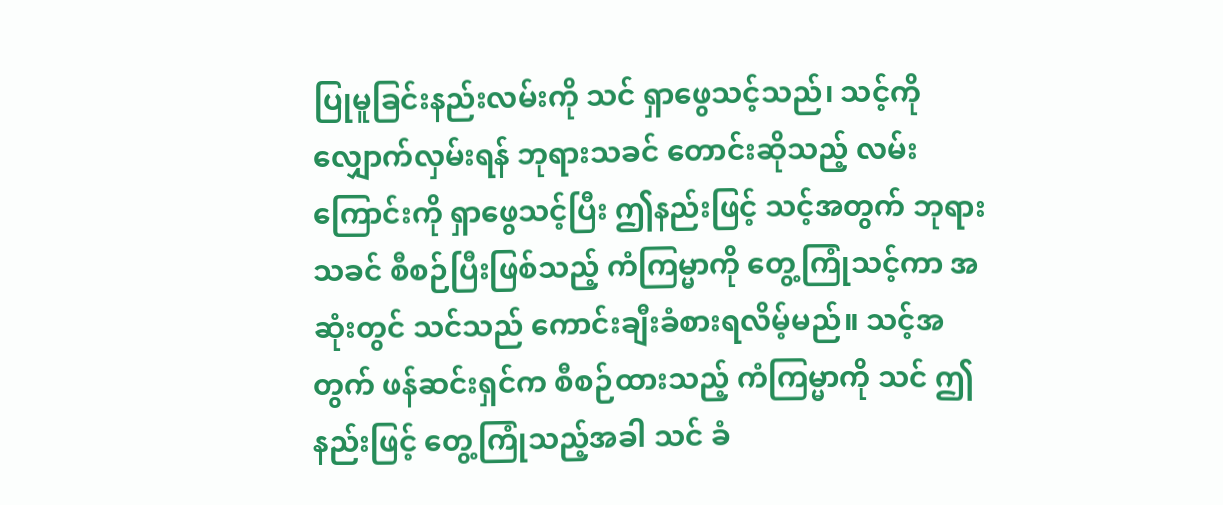ပြုမူခြင်းနည်းလမ်းကို သင် ရှာဖွေသင့်သည်၊ သင့်ကို လျှောက်လှမ်းရန် ဘုရားသခင် တောင်းဆိုသည့် လမ်းကြောင်းကို ရှာဖွေသင့်ပြီး ဤနည်းဖြင့် သင့်အတွက် ဘုရားသခင် စီစဉ်ပြီးဖြစ်သည့် ကံကြမ္မာကို တွေ့ကြုံသင့်ကာ အဆုံးတွင် သင်သည် ကောင်းချီးခံစားရလိမ့်မည်။ သင့်အတွက် ဖန်ဆင်းရှင်က စီစဉ်ထားသည့် ကံကြမ္မာကို သင် ဤနည်းဖြင့် တွေ့ကြုံသည့်အခါ သင် ခံ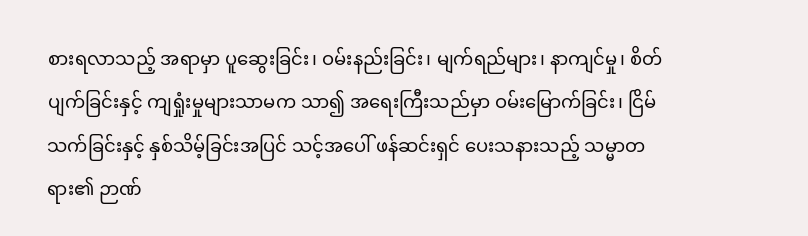စားရလာသည့် အရာမှာ ပူဆွေးခြင်း၊ ဝမ်းနည်းခြင်း၊ မျက်ရည်များ၊ နာကျင်မှု၊ စိတ်ပျက်ခြင်းနှင့် ကျရှုံးမှုများသာမက သာ၍ အရေးကြီးသည်မှာ ဝမ်းမြောက်ခြင်း၊ ငြိမ်သက်ခြင်းနှင့် နှစ်သိမ့်ခြင်းအပြင် သင့်အပေါ် ဖန်ဆင်းရှင် ပေးသနားသည့် သမ္မာတရား၏ ဉာဏ်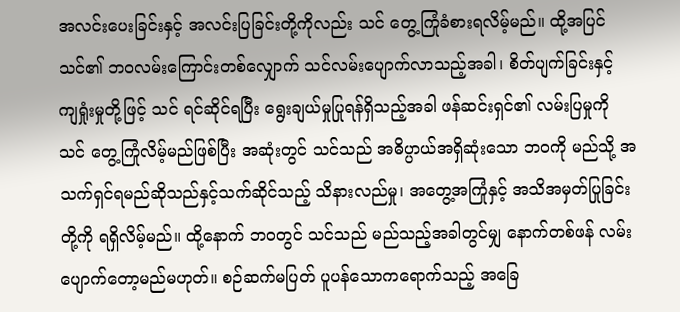အလင်းပေးခြင်းနှင့် အလင်းပြခြင်းတို့ကိုလည်း သင် တွေ့ကြုံခံစားရလိမ့်မည်။ ထို့အပြင် သင်၏ ဘဝလမ်းကြောင်းတစ်လျှောက် သင်လမ်းပျောက်လာသည့်အခါ၊ စိတ်ပျက်ခြင်းနှင့် ကျရှုံးမှုတို့ဖြင့် သင် ရင်ဆိုင်ရပြီး ရွေးချယ်မှုပြုရန်ရှိသည့်အခါ ဖန်ဆင်းရှင်၏ လမ်းပြမှုကို သင် တွေ့ကြုံလိမ့်မည်ဖြစ်ပြီး အဆုံးတွင် သင်သည် အဓိပ္ပာယ်အရှိဆုံးသော ဘဝကို မည်သို့ အသက်ရှင်ရမည်ဆိုသည်နှင့်သက်ဆိုင်သည့် သိနားလည်မှု၊ အတွေ့အကြုံနှင့် အသိအမှတ်ပြုခြင်းတို့ကို ရရှိလိမ့်မည်။ ထို့နောက် ဘဝတွင် သင်သည် မည်သည့်အခါတွင်မျှ နောက်တစ်ဖန် လမ်းပျောက်တော့မည်မဟုတ်။ စဉ်ဆက်မပြတ် ပူပန်သောကရောက်သည့် အခြေ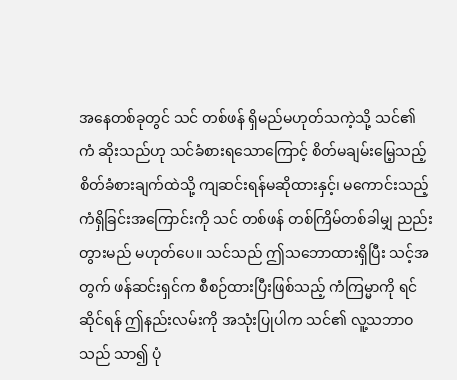အနေတစ်ခုတွင် သင် တစ်ဖန် ရှိမည်မဟုတ်သကဲ့သို့ သင်၏ ကံ ဆိုးသည်ဟု သင်ခံစားရသောကြောင့် စိတ်မချမ်းမြေ့သည့် စိတ်ခံစားချက်ထဲသို့ ကျဆင်းရန်မဆိုထားနှင့်၊ မကောင်းသည့် ကံရှိခြင်းအကြောင်းကို သင် တစ်ဖန် တစ်ကြိမ်တစ်ခါမျှ ညည်းတွားမည် မဟုတ်ပေ။ သင်သည် ဤသဘောထားရှိပြီး သင့်အတွက် ဖန်ဆင်းရှင်က စီစဉ်ထားပြီးဖြစ်သည့် ကံကြမ္မာကို ရင်ဆိုင်ရန် ဤနည်းလမ်းကို အသုံးပြုပါက သင်၏ လူ့သဘာဝသည် သာ၍ ပုံ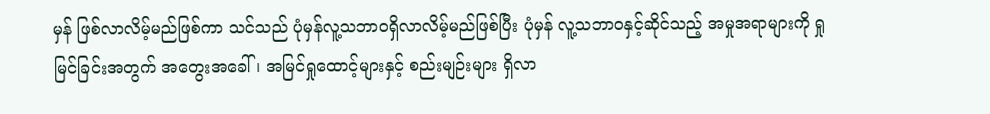မှန် ဖြစ်လာလိမ့်မည်ဖြစ်ကာ သင်သည် ပုံမှန်လူ့သဘာဝရှိလာလိမ့်မည်ဖြစ်ပြီး ပုံမှန် လူ့သဘာဝနှင့်ဆိုင်သည့် အမှုအရာများကို ရှုမြင်ခြင်းအတွက် အတွေးအခေါ်၊ အမြင်ရှုထောင့်များနှင့် စည်းမျဉ်းများ ရှိလာ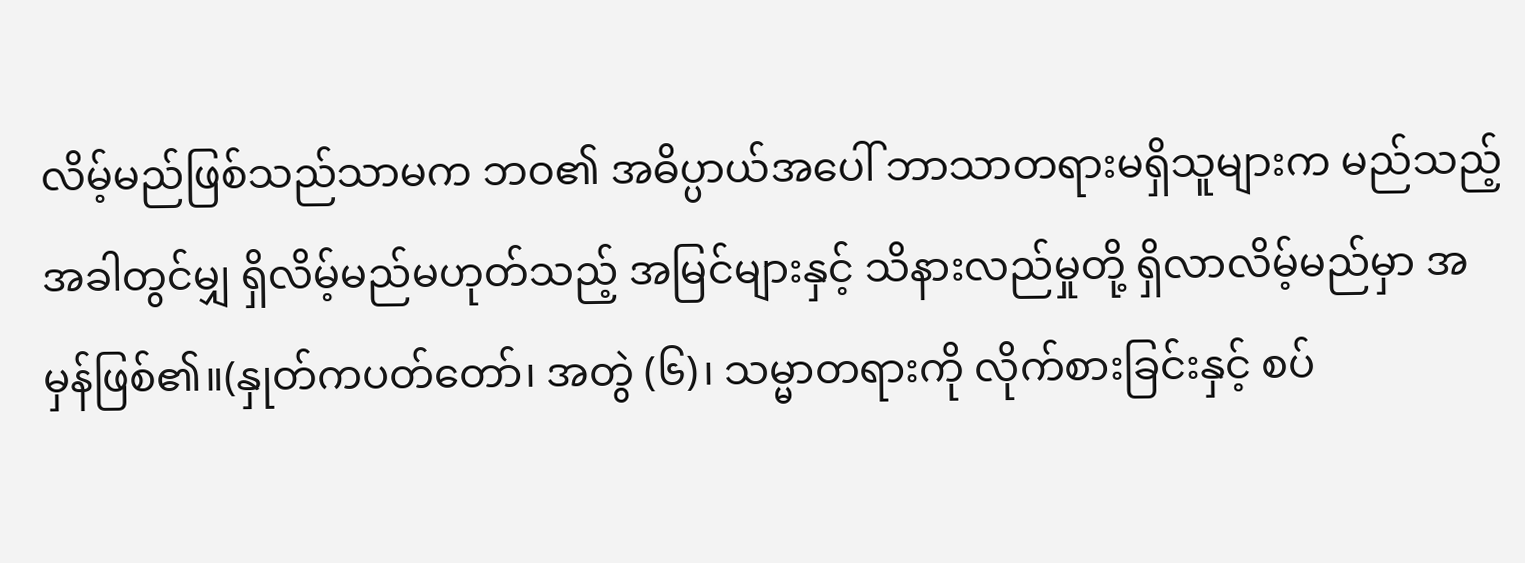လိမ့်မည်ဖြစ်သည်သာမက ဘဝ၏ အဓိပ္ပာယ်အပေါ် ဘာသာတရားမရှိသူများက မည်သည့်အခါတွင်မျှ ရှိလိမ့်မည်မဟုတ်သည့် အမြင်များနှင့် သိနားလည်မှုတို့ ရှိလာလိမ့်မည်မှာ အမှန်ဖြစ်၏။(နှုတ်ကပတ်တော်၊ အတွဲ (၆)၊ သမ္မာတရားကို လိုက်စားခြင်းနှင့် စပ်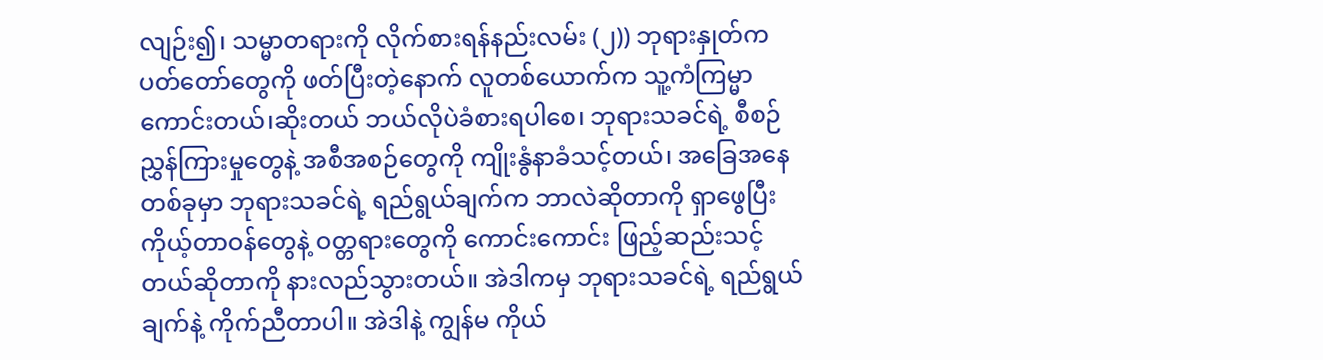လျဉ်း၍၊ သမ္မာတရားကို လိုက်စားရန်နည်းလမ်း (၂)) ဘုရားနှုတ်ကပတ်တော်တွေကို ဖတ်ပြီးတဲ့နောက် လူတစ်ယောက်က သူ့ကံကြမ္မာ ကောင်းတယ်၊ဆိုးတယ် ဘယ်လိုပဲခံစားရပါစေ၊ ဘုရားသခင်ရဲ့ စီစဉ်ညွှန်ကြားမှုတွေနဲ့ အစီအစဉ်တွေကို ကျိုးနွံနာခံသင့်တယ်၊ အခြေအနေတစ်ခုမှာ ဘုရားသခင်ရဲ့ ရည်ရွယ်ချက်က ဘာလဲဆိုတာကို ရှာဖွေပြီး ကိုယ့်တာဝန်တွေနဲ့ ဝတ္တရားတွေကို ကောင်းကောင်း ဖြည့်ဆည်းသင့်တယ်ဆိုတာကို နားလည်သွားတယ်။ အဲဒါကမှ ဘုရားသခင်ရဲ့ ရည်ရွယ်ချက်နဲ့ ကိုက်ညီတာပါ။ အဲဒါနဲ့ ကျွန်မ ကိုယ်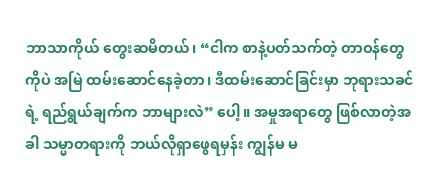ဘာသာကိုယ် တွေးဆမိတယ်၊ “ငါက စာနဲ့ပတ်သက်တဲ့ တာဝန်တွေကိုပဲ အမြဲ ထမ်းဆောင်နေခဲ့တာ၊ ဒီထမ်းဆောင်ခြင်းမှာ ဘုရားသခင်ရဲ့ ရည်ရွယ်ချက်က ဘာများလဲ” ပေါ့။ အမှုအရာတွေ ဖြစ်လာတဲ့အခါ သမ္မာတရားကို ဘယ်လိုရှာဖွေရမှန်း ကျွန်မ မ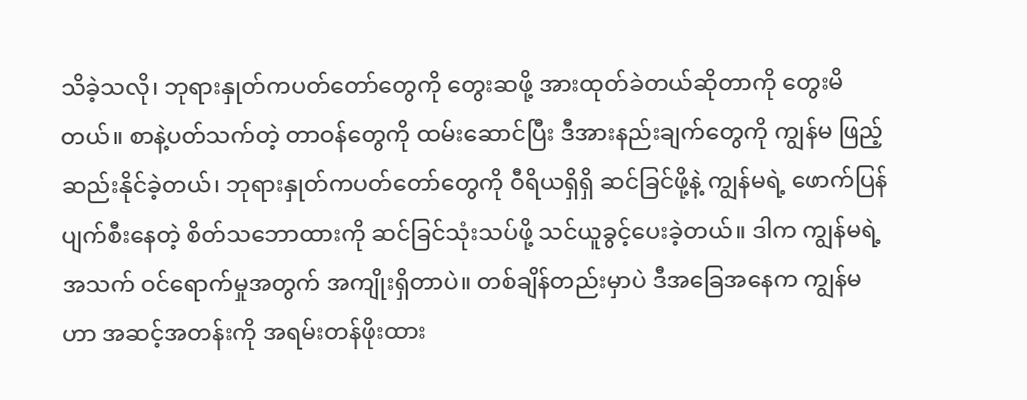သိခဲ့သလို၊ ဘုရားနှုတ်ကပတ်တော်တွေကို တွေးဆဖို့ အားထုတ်ခဲတယ်ဆိုတာကို တွေးမိတယ်။ စာနဲ့ပတ်သက်တဲ့ တာဝန်တွေကို ထမ်းဆောင်ပြီး ဒီအားနည်းချက်တွေကို ကျွန်မ ဖြည့်ဆည်းနိုင်ခဲ့တယ်၊ ဘုရားနှုတ်ကပတ်တော်တွေကို ဝီရိယရှိရှိ ဆင်ခြင်ဖို့နဲ့ ကျွန်မရဲ့ ဖောက်ပြန်ပျက်စီးနေတဲ့ စိတ်သဘောထားကို ဆင်ခြင်သုံးသပ်ဖို့ သင်ယူခွင့်ပေးခဲ့တယ်။ ဒါက ကျွန်မရဲ့ အသက် ဝင်ရောက်မှုအတွက် အကျိုးရှိတာပဲ။ တစ်ချိန်တည်းမှာပဲ ဒီအခြေအနေက ကျွန်မဟာ အဆင့်အတန်းကို အရမ်းတန်ဖိုးထား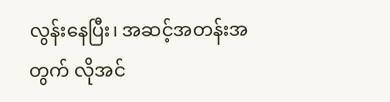လွန်းနေပြီး၊ အဆင့်အတန်းအတွက် လိုအင်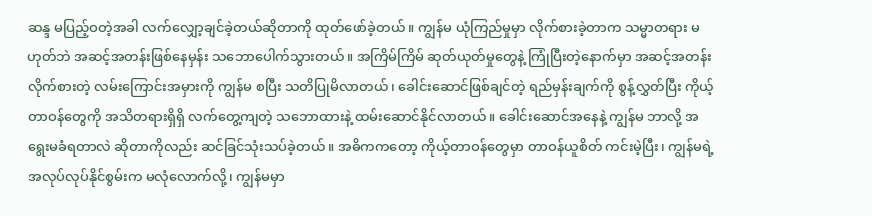ဆန္ဒ မပြည့်ဝတဲ့အခါ လက်လျှော့ချင်ခဲ့တယ်ဆိုတာကို ထုတ်ဖော်ခဲ့တယ်။ ကျွန်မ ယုံကြည်မှုမှာ လိုက်စားခဲ့တာက သမ္မာတရား မဟုတ်ဘဲ အဆင့်အတန်းဖြစ်နေမှန်း သဘောပေါက်သွားတယ်။ အကြိမ်ကြိမ် ဆုတ်ယုတ်မှုတွေနဲ့ ကြုံပြီးတဲ့နောက်မှာ အဆင့်အတန်း လိုက်စားတဲ့ လမ်းကြောင်းအမှားကို ကျွန်မ စပြီး သတိပြုမိလာတယ်၊ ခေါင်းဆောင်ဖြစ်ချင်တဲ့ ရည်မှန်းချက်ကို စွန့်လွှတ်ပြီး ကိုယ့်တာဝန်တွေကို အသိတရားရှိရှိ လက်တွေ့ကျတဲ့ သဘောထားနဲ့ ထမ်းဆောင်နိုင်လာတယ်။ ခေါင်းဆောင်အနေနဲ့ ကျွန်မ ဘာလို့ အရွေးမခံရတာလဲ ဆိုတာကိုလည်း ဆင်ခြင်သုံးသပ်ခဲ့တယ်။ အဓိကကတော့ ကိုယ့်တာဝန်တွေမှာ တာဝန်ယူစိတ် ကင်းမဲ့ပြီး၊ ကျွန်မရဲ့ အလုပ်လုပ်နိုင်စွမ်းက မလုံလောက်လို့၊ ကျွန်မမှာ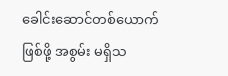ခေါင်းဆောင်တစ်ယောက်ဖြစ်ဖို့ အစွမ်း မရှိသ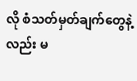လို စံသတ်မှတ်ချက်တွေနဲ့လည်း မ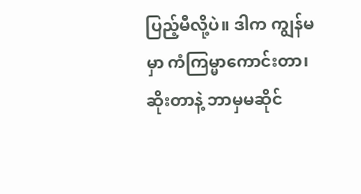ပြည့်မီလို့ပဲ။ ဒါက ကျွန်မမှာ ကံကြမ္မာကောင်းတာ၊ ဆိုးတာနဲ့ ဘာမှမဆိုင်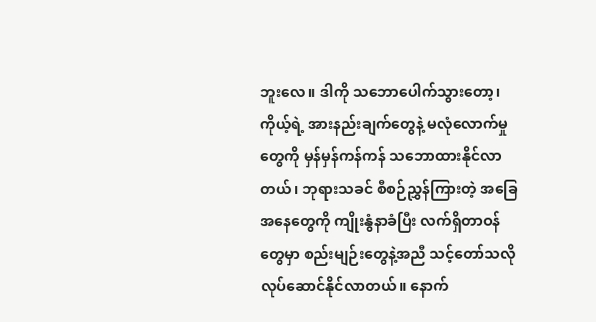ဘူးလေ။ ဒါကို သဘောပေါက်သွားတော့၊ ကိုယ့်ရဲ့ အားနည်းချက်တွေနဲ့ မလုံလောက်မှုတွေကို မှန်မှန်ကန်ကန် သဘောထားနိုင်လာတယ်၊ ဘုရားသခင် စီစဉ်ညွှန်ကြားတဲ့ အခြေအနေတွေကို ကျိုးနွံနာခံပြီး လက်ရှိတာဝန်တွေမှာ စည်းမျဉ်းတွေနဲ့အညီ သင့်တော်သလို လုပ်ဆောင်နိုင်လာတယ်။ နောက်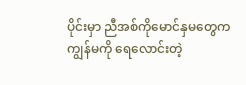ပိုင်းမှာ ညီအစ်ကိုမောင်နှမတွေက ကျွန်မကို ရေလောင်းတဲ့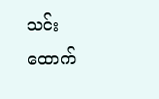သင်းထောက်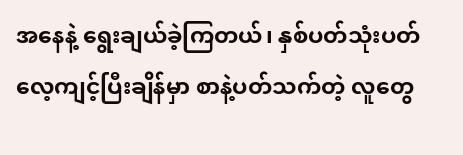အနေနဲ့ ရွေးချယ်ခဲ့ကြတယ်၊ နှစ်ပတ်သုံးပတ် လေ့ကျင့်ပြီးချိန်မှာ စာနဲ့ပတ်သက်တဲ့ လူတွေ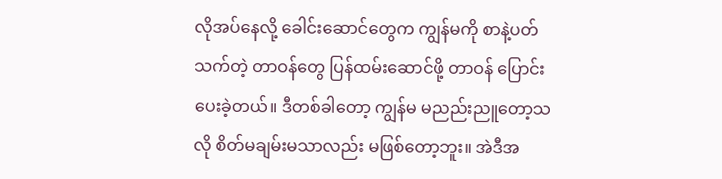လိုအပ်နေလို့ ခေါင်းဆောင်တွေက ကျွန်မကို စာနဲ့ပတ်သက်တဲ့ တာဝန်တွေ ပြန်ထမ်းဆောင်ဖို့ တာဝန် ပြောင်းပေးခဲ့တယ်။ ဒီတစ်ခါတော့ ကျွန်မ မညည်းညူတော့သလို စိတ်မချမ်းမသာလည်း မဖြစ်တော့ဘူး။ အဲဒီအ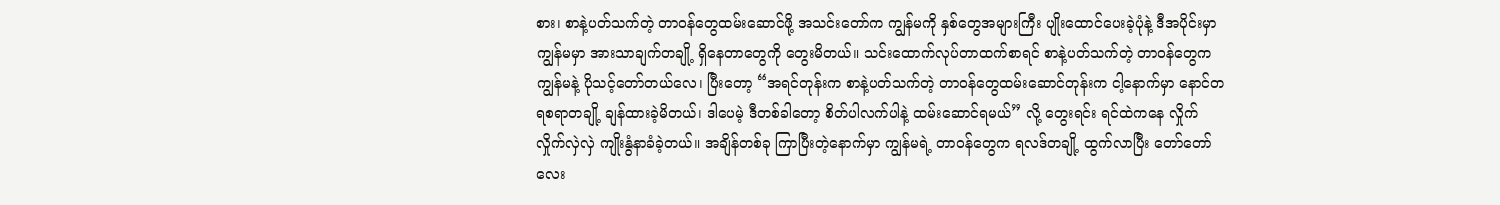စား၊ စာနဲ့ပတ်သက်တဲ့ တာဝန်တွေထမ်းဆောင်ဖို့ အသင်းတော်က ကျွန်မကို နှစ်တွေအများကြီး ပျိုးထောင်ပေးခဲ့ပုံနဲ့ ဒီအပိုင်းမှာ ကျွန်မမှာ အားသာချက်တချို့ ရှိနေတာတွေကို တွေးမိတယ်။ သင်းထောက်လုပ်တာထက်စာရင် စာနဲ့ပတ်သက်တဲ့ တာဝန်တွေက ကျွန်မနဲ့ ပိုသင့်တော်တယ်လေ၊ ပြီးတော့ “အရင်တုန်းက စာနဲ့ပတ်သက်တဲ့ တာဝန်တွေထမ်းဆောင်တုန်းက ငါ့နောက်မှာ နောင်တရစရာတချို့ ချန်ထားခဲ့မိတယ်၊ ဒါပေမဲ့ ဒီတစ်ခါတော့ စိတ်ပါလက်ပါနဲ့ ထမ်းဆောင်ရမယ်” လို့ တွေးရင်း ရင်ထဲကနေ လှိုက်လှိုက်လှဲလှဲ ကျိုးနွံနာခံခဲ့တယ်။ အချိန်တစ်ခု ကြာပြီးတဲ့နောက်မှာ ကျွန်မရဲ့ တာဝန်တွေက ရလဒ်တချို့ ထွက်လာပြီး တော်တော်လေး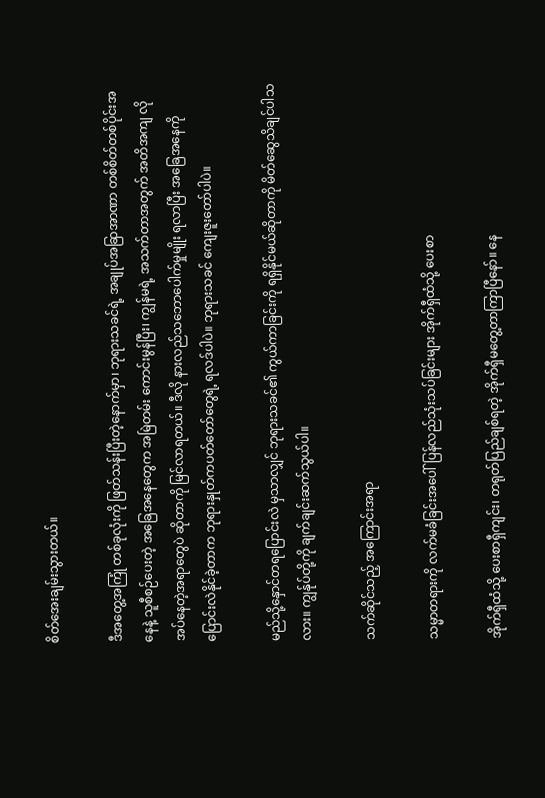စိတ်အေးချမ်းသွားတယ်။

ဒီအတွေ့အကြုံ တစ်ခုလုံးကို ဖြတ်သန်းပြီးတဲ့နောက်မှာ၊ ဘုရားသခင်ရဲ့ အချုပ်အခြာအာဏာ တစ်စိတ်တစ်ပိုင်းအနေနဲ့ သူစီစဉ်ပေးတဲ့ အခြေအနေတွေက အမြဲတမ်း ကောင်းမွန်ပြီး၊ ကျွန်မရဲ့ အသက်တာအတွက် အတိအကျ လိုအပ်နေတဲ့အရာတွေပဲ ဆိုတာကို မြင်လာရတယ်။ ဒီလို နားလည်သဘောပေါက်မှုမျိုး ရလာပြီး အခြေအနေကို ပြောင်းလဲနိုင်ခဲ့တာက ဘုရားနှုတ်ကပတ်တော်တွေရဲ့ ရလဒ်ပါပဲ။ ဘုရားသခင် ကျေးဇူးတော်ပါပဲ။

မည်သို့နှောင်တရပြောင်းလဲ မှသာလျှင် ဘုရားသခင်၏ ကွယ်ကာခြင်းကို ရရှိနိုင်မယ်ဆိုတာကို မိတ်ဆွေသိချင်ပါသလား။ ကျွန်ုပ်တို့ကို ချက်ချင်းဆက်သွယ်ပါ။

သက်ဆိုင်သည့် အကြောင်းအရာ

သမ္မာတရားကို လက်မခံခြင်းအပေါ် ပြန်လည်သုံးသပ်ခြင်းများ အိုက်ရှီထံသို့ ပေးစာ

အိုက်ရှီထံသို့ ပေးစာရှီကျင်း၊ တရုတ်ပြည်ချစ်ရတဲ့ အိုက်ရှီမတွေ့တာကြာပြီနော်။ နေ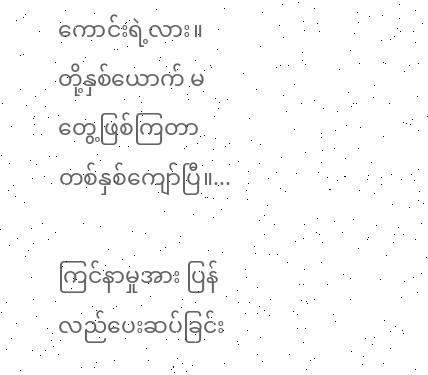ကောင်းရဲ့လား။ တို့နှစ်ယောက် မတွေ့ဖြစ်ကြတာ တစ်နှစ်ကျော်ပြီ။...

ကြင်နာမှုအား ပြန်လည်ပေးဆပ်ခြင်း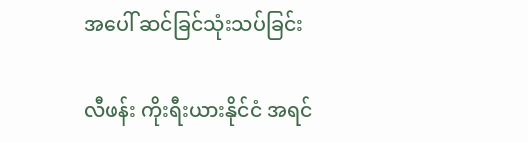အပေါ် ဆင်ခြင်သုံးသပ်ခြင်း

လီဖန်း ကိုးရီးယားနိုင်ငံ အရင်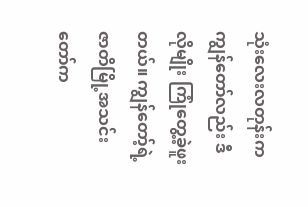သုံးလေးလတုန်းက ကျွန်တော်လည်း ဒီလိုမျိုး ကြုံတွေ့ခဲ့ဖူးတယ်။ ကျွန်တော့်ရဲ့ ဇာတိမြို့အသင်းတော်က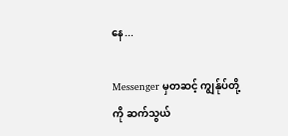နေ...

Messenger မှတဆင့် ကျွန်ုပ်တို့ကို ဆက်သွယ်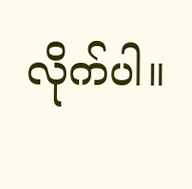လိုက်ပါ။